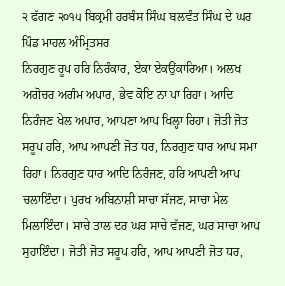੨ ਫੱਗਣ ੨੦੧੫ ਬਿਕ੍ਰਮੀ ਹਰਬੰਸ ਸਿੰਘ ਬਲਵੰਤ ਸਿੰਘ ਦੇ ਘਰ ਪਿੰਡ ਮਾਹਲ ਅੰਮ੍ਰਿਤਸਰ
ਨਿਰਗੁਣ ਰੂਪ ਹਰਿ ਨਿਰੰਕਾਰ, ਏਕਾ ਏਕਉਂਕਾਰਿਆ। ਅਲਖ ਅਗੋਚਰ ਅਗੰਮ ਅਪਾਰ, ਭੇਵ ਕੋਇ ਨਾ ਪਾ ਰਿਹਾ। ਆਦਿ ਨਿਰੰਜਣ ਖੇਲ ਅਪਾਰ, ਆਪਣਾ ਆਪ ਖਿਲ੍ਹਾ ਰਿਹਾ। ਜੋਤੀ ਜੋਤ ਸਰੂਪ ਹਰਿ, ਆਪ ਆਪਣੀ ਜੋਤ ਧਰ, ਨਿਰਗੁਣ ਧਾਰ ਆਪ ਸਮਾ ਰਿਹਾ। ਨਿਰਗੁਣ ਧਾਰ ਆਦਿ ਨਿਰੰਜਣ, ਹਰਿ ਆਪਣੀ ਆਪ ਚਲਾਇੰਦਾ। ਪੁਰਖ ਅਬਿਨਾਸ਼ੀ ਸਾਚਾ ਸੱਜਣ, ਸਾਚਾ ਮੇਲ ਮਿਲਾਇੰਦਾ। ਸਾਚੇ ਤਾਲ ਦਰ ਘਰ ਸਾਚੇ ਵੱਜਣ, ਘਰ ਸਾਚਾ ਆਪ ਸੁਹਾਇੰਦਾ। ਜੋਤੀ ਜੋਤ ਸਰੂਪ ਹਰਿ, ਆਪ ਆਪਣੀ ਜੋਤ ਧਰ,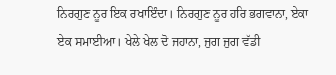ਨਿਰਗੁਣ ਨੂਰ ਇਕ ਰਖਾਇੰਦਾ। ਨਿਰਗੁਣ ਨੂਰ ਹਰਿ ਭਗਵਾਨਾ, ਏਕਾ ਏਕ ਸਮਾਈਆ। ਖੇਲੇ ਖੇਲ ਦੋ ਜਹਾਨਾ, ਜੁਗ ਜੁਗ ਵੱਡੀ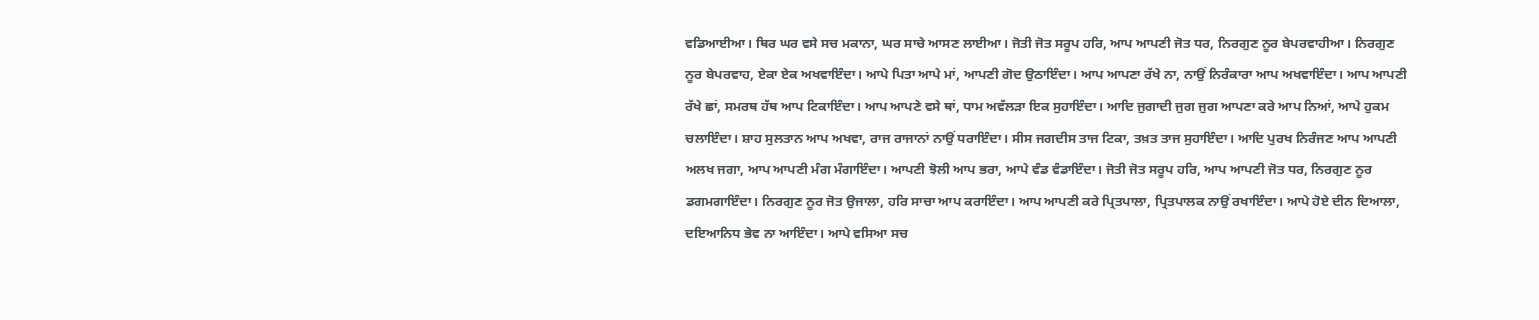ਵਡਿਆਈਆ। ਥਿਰ ਘਰ ਵਸੇ ਸਚ ਮਕਾਨਾ, ਘਰ ਸਾਚੇ ਆਸਣ ਲਾਈਆ। ਜੋਤੀ ਜੋਤ ਸਰੂਪ ਹਰਿ, ਆਪ ਆਪਣੀ ਜੋਤ ਧਰ, ਨਿਰਗੁਣ ਨੂਰ ਬੇਪਰਵਾਹੀਆ। ਨਿਰਗੁਣ ਨੂਰ ਬੇਪਰਵਾਹ, ਏਕਾ ਏਕ ਅਖਵਾਇੰਦਾ। ਆਪੇ ਪਿਤਾ ਆਪੇ ਮਾਂ, ਆਪਣੀ ਗੋਦ ਉਠਾਇੰਦਾ। ਆਪ ਆਪਣਾ ਰੱਖੇ ਨਾ, ਨਾਉਂ ਨਿਰੰਕਾਰਾ ਆਪ ਅਖਵਾਇੰਦਾ। ਆਪ ਆਪਣੀ ਰੱਖੇ ਛਾਂ, ਸਮਰਥ ਹੱਥ ਆਪ ਟਿਕਾਇੰਦਾ। ਆਪ ਆਪਣੇ ਵਸੇ ਥਾਂ, ਧਾਮ ਅਵੱਲੜਾ ਇਕ ਸੁਹਾਇੰਦਾ। ਆਦਿ ਜੁਗਾਦੀ ਜੁਗ ਜੁਗ ਆਪਣਾ ਕਰੇ ਆਪ ਨਿਆਂ, ਆਪੇ ਹੁਕਮ ਚਲਾਇੰਦਾ। ਸ਼ਾਹ ਸੁਲਤਾਨ ਆਪ ਅਖਵਾ, ਰਾਜ ਰਾਜਾਨਾਂ ਨਾਉਂ ਧਰਾਇੰਦਾ। ਸੀਸ ਜਗਦੀਸ ਤਾਜ ਟਿਕਾ, ਤਖ਼ਤ ਤਾਜ ਸੁਹਾਇੰਦਾ। ਆਦਿ ਪੁਰਖ ਨਿਰੰਜਣ ਆਪ ਆਪਣੀ ਅਲਖ ਜਗਾ, ਆਪ ਆਪਣੀ ਮੰਗ ਮੰਗਾਇੰਦਾ। ਆਪਣੀ ਝੋਲੀ ਆਪ ਭਰਾ, ਆਪੇ ਵੰਡ ਵੰਡਾਇੰਦਾ। ਜੋਤੀ ਜੋਤ ਸਰੂਪ ਹਰਿ, ਆਪ ਆਪਣੀ ਜੋਤ ਧਰ, ਨਿਰਗੁਣ ਨੂਰ ਡਗਮਗਾਇੰਦਾ। ਨਿਰਗੁਣ ਨੂਰ ਜੋਤ ਉਜਾਲਾ, ਹਰਿ ਸਾਚਾ ਆਪ ਕਰਾਇੰਦਾ। ਆਪ ਆਪਣੀ ਕਰੇ ਪ੍ਰਿਤਪਾਲਾ, ਪ੍ਰਿਤਪਾਲਕ ਨਾਉਂ ਰਖਾਇੰਦਾ। ਆਪੇ ਹੋਏ ਦੀਨ ਦਿਆਲਾ, ਦਇਆਨਿਧ ਭੇਵ ਨਾ ਆਇੰਦਾ। ਆਪੇ ਵਸਿਆ ਸਚ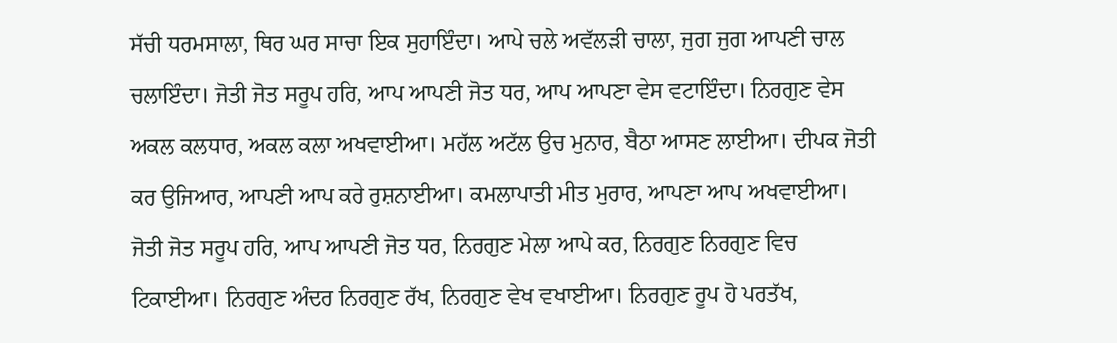ਸੱਚੀ ਧਰਮਸਾਲਾ, ਥਿਰ ਘਰ ਸਾਚਾ ਇਕ ਸੁਹਾਇੰਦਾ। ਆਪੇ ਚਲੇ ਅਵੱਲੜੀ ਚਾਲਾ, ਜੁਗ ਜੁਗ ਆਪਣੀ ਚਾਲ ਚਲਾਇੰਦਾ। ਜੋਤੀ ਜੋਤ ਸਰੂਪ ਹਰਿ, ਆਪ ਆਪਣੀ ਜੋਤ ਧਰ, ਆਪ ਆਪਣਾ ਵੇਸ ਵਟਾਇੰਦਾ। ਨਿਰਗੁਣ ਵੇਸ ਅਕਲ ਕਲਧਾਰ, ਅਕਲ ਕਲਾ ਅਖਵਾਈਆ। ਮਹੱਲ ਅਟੱਲ ਉਚ ਮੁਨਾਰ, ਬੈਠਾ ਆਸਣ ਲਾਈਆ। ਦੀਪਕ ਜੋਤੀ ਕਰ ਉਜਿਆਰ, ਆਪਣੀ ਆਪ ਕਰੇ ਰੁਸ਼ਨਾਈਆ। ਕਮਲਾਪਾਤੀ ਮੀਤ ਮੁਰਾਰ, ਆਪਣਾ ਆਪ ਅਖਵਾਈਆ। ਜੋਤੀ ਜੋਤ ਸਰੂਪ ਹਰਿ, ਆਪ ਆਪਣੀ ਜੋਤ ਧਰ, ਨਿਰਗੁਣ ਮੇਲਾ ਆਪੇ ਕਰ, ਨਿਰਗੁਣ ਨਿਰਗੁਣ ਵਿਚ ਟਿਕਾਈਆ। ਨਿਰਗੁਣ ਅੰਦਰ ਨਿਰਗੁਣ ਰੱਖ, ਨਿਰਗੁਣ ਵੇਖ ਵਖਾਈਆ। ਨਿਰਗੁਣ ਰੂਪ ਹੋ ਪਰਤੱਖ,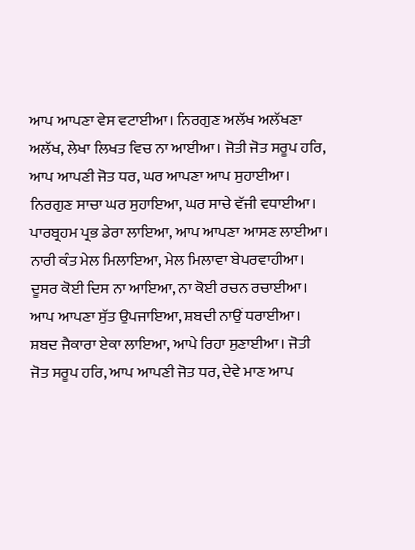ਆਪ ਆਪਣਾ ਵੇਸ ਵਟਾਈਆ। ਨਿਰਗੁਣ ਅਲੱਖ ਅਲੱਖਣਾ ਅਲੱਖ, ਲੇਖਾ ਲਿਖਤ ਵਿਚ ਨਾ ਆਈਆ। ਜੋਤੀ ਜੋਤ ਸਰੂਪ ਹਰਿ, ਆਪ ਆਪਣੀ ਜੋਤ ਧਰ, ਘਰ ਆਪਣਾ ਆਪ ਸੁਹਾਈਆ। ਨਿਰਗੁਣ ਸਾਚਾ ਘਰ ਸੁਹਾਇਆ, ਘਰ ਸਾਚੇ ਵੱਜੀ ਵਧਾਈਆ। ਪਾਰਬ੍ਰਹਮ ਪ੍ਰਭ ਡੇਰਾ ਲਾਇਆ, ਆਪ ਆਪਣਾ ਆਸਣ ਲਾਈਆ। ਨਾਰੀ ਕੰਤ ਮੇਲ ਮਿਲਾਇਆ, ਮੇਲ ਮਿਲਾਵਾ ਬੇਪਰਵਾਹੀਆ। ਦੂਸਰ ਕੋਈ ਦਿਸ ਨਾ ਆਇਆ, ਨਾ ਕੋਈ ਰਚਨ ਰਚਾਈਆ। ਆਪ ਆਪਣਾ ਸੁੱਤ ਉਪਜਾਇਆ, ਸ਼ਬਦੀ ਨਾਉਂ ਧਰਾਈਆ। ਸ਼ਬਦ ਜੈਕਾਰਾ ਏਕਾ ਲਾਇਆ, ਆਪੇ ਰਿਹਾ ਸੁਣਾਈਆ। ਜੋਤੀ ਜੋਤ ਸਰੂਪ ਹਰਿ, ਆਪ ਆਪਣੀ ਜੋਤ ਧਰ, ਦੇਵੇ ਮਾਣ ਆਪ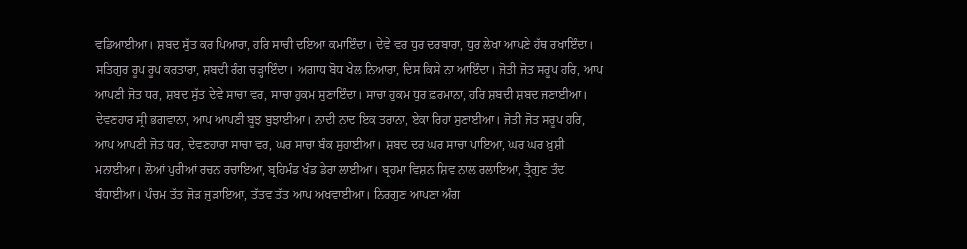ਵਡਿਆਈਆ। ਸ਼ਬਦ ਸੁੱਤ ਕਰ ਪਿਆਰਾ, ਹਰਿ ਸਾਚੀ ਦਇਆ ਕਮਾਇੰਦਾ। ਦੇਵੇ ਵਰ ਧੁਰ ਦਰਬਾਰਾ, ਧੁਰ ਲੇਖਾ ਆਪਣੇ ਹੱਥ ਰਖਾਇੰਦਾ। ਸਤਿਗੁਰ ਰੂਪ ਰੂਪ ਕਰਤਾਰਾ, ਸ਼ਬਦੀ ਰੰਗ ਚੜ੍ਹਾਇੰਦਾ। ਅਗਾਧ ਬੋਧ ਖੇਲ ਨਿਆਰਾ, ਦਿਸ ਕਿਸੇ ਨਾ ਆਇੰਦਾ। ਜੋਤੀ ਜੋਤ ਸਰੂਪ ਹਰਿ, ਆਪ ਆਪਣੀ ਜੋਤ ਧਰ, ਸ਼ਬਦ ਸੁੱਤ ਦੇਵੇ ਸਾਚਾ ਵਰ, ਸਾਚਾ ਹੁਕਮ ਸੁਣਾਇੰਦਾ। ਸਾਚਾ ਹੁਕਮ ਧੁਰ ਫ਼ਰਮਾਨਾ, ਹਰਿ ਸ਼ਬਦੀ ਸ਼ਬਦ ਜਣਾਈਆ। ਦੇਵਣਹਾਰ ਸ੍ਰੀ ਭਗਵਾਨਾ, ਆਪ ਆਪਣੀ ਬੂਝ ਬੁਝਾਈਆ। ਨਾਦੀ ਨਾਦ ਇਕ ਤਰਾਨਾ, ਏਕਾ ਰਿਹਾ ਸੁਣਾਈਆ। ਜੋਤੀ ਜੋਤ ਸਰੂਪ ਹਰਿ, ਆਪ ਆਪਣੀ ਜੋਤ ਧਰ, ਦੇਵਣਹਾਰਾ ਸਾਚਾ ਵਰ, ਘਰ ਸਾਚਾ ਬੰਕ ਸੁਹਾਈਆ। ਸ਼ਬਦ ਦਰ ਘਰ ਸਾਚਾ ਪਾਇਆ, ਘਰ ਘਰ ਖ਼ੁਸ਼ੀ ਮਨਾਈਆ। ਲੋਆਂ ਪੁਰੀਆਂ ਰਚਨ ਰਚਾਇਆ, ਬ੍ਰਹਿਮੰਡ ਖੰਡ ਡੇਰਾ ਲਾਈਆ। ਬ੍ਰਹਮਾ ਵਿਸ਼ਨ ਸ਼ਿਵ ਨਾਲ ਰਲਾਇਆ, ਤ੍ਰੈਗੁਣ ਤੰਦ ਬੰਧਾਈਆ। ਪੰਚਮ ਤੱਤ ਜੋੜ ਜੁੜਾਇਆ, ਤੱਤਵ ਤੱਤ ਆਪ ਅਖਵਾਈਆ। ਨਿਰਗੁਣ ਆਪਣਾ ਅੰਗ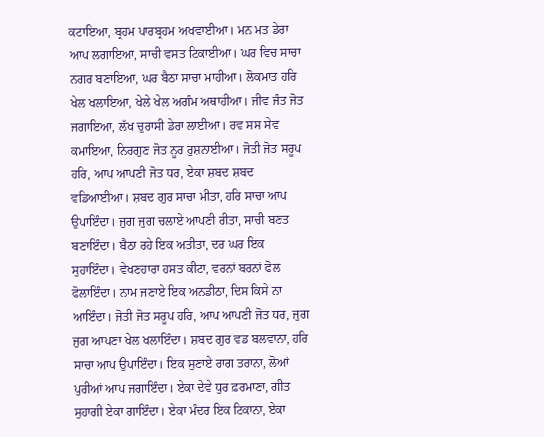ਕਟਾਇਆ, ਬ੍ਰਹਮ ਪਾਰਬ੍ਰਹਮ ਅਖਵਾਈਆ। ਮਨ ਮਤ ਡੇਰਾ ਆਪ ਲਗਾਇਆ, ਸਾਚੀ ਵਸਤ ਟਿਕਾਈਆ। ਘਰ ਵਿਚ ਸਾਚਾ ਨਗਰ ਬਣਾਇਆ, ਘਰ ਬੈਠਾ ਸਾਚਾ ਮਾਹੀਆ। ਲੋਕਮਾਤ ਹਰਿ ਖੇਲ ਖਲਾਇਆ, ਖੇਲੇ ਖੇਲ ਅਗੰਮ ਅਥਾਹੀਆ। ਜੀਵ ਜੰਤ ਜੋਤ ਜਗਾਇਆ, ਲੱਖ ਚੁਰਾਸੀ ਡੇਰਾ ਲਾਈਆ। ਰਵ ਸਸ ਸੇਵ ਕਮਾਇਆ, ਨਿਰਗੁਣ ਜੋਤ ਨੂਰ ਰੁਸ਼ਨਾਈਆ। ਜੋਤੀ ਜੋਤ ਸਰੂਪ ਹਰਿ, ਆਪ ਆਪਣੀ ਜੋਤ ਧਰ, ਏਕਾ ਸ਼ਬਦ ਸ਼ਬਦ ਵਡਿਆਈਆ। ਸ਼ਬਦ ਗੁਰ ਸਾਚਾ ਮੀਤਾ, ਹਰਿ ਸਾਚਾ ਆਪ ਉਪਾਇੰਦਾ। ਜੁਗ ਜੁਗ ਚਲਾਏ ਆਪਣੀ ਰੀਤਾ, ਸਾਚੀ ਬਣਤ ਬਣਾਇੰਦਾ। ਬੈਠਾ ਰਹੇ ਇਕ ਅਤੀਤਾ, ਦਰ ਘਰ ਇਕ ਸੁਹਾਇੰਦਾ। ਵੇਖਣਹਾਰਾ ਹਸਤ ਕੀਟਾ, ਵਰਨਾਂ ਬਰਨਾਂ ਫੋਲ ਫੋਲਾਇੰਦਾ। ਨਾਮ ਜਣਾਏ ਇਕ ਅਨਡੀਠਾ, ਦਿਸ ਕਿਸੇ ਨਾ ਆਇੰਦਾ। ਜੋਤੀ ਜੋਤ ਸਰੂਪ ਹਰਿ, ਆਪ ਆਪਣੀ ਜੋਤ ਧਰ, ਜੁਗ ਜੁਗ ਆਪਣਾ ਖੇਲ ਖਲਾਇੰਦਾ। ਸ਼ਬਦ ਗੁਰ ਵਡ ਬਲਵਾਨਾ, ਹਰਿ ਸਾਚਾ ਆਪ ਉਪਾਇੰਦਾ। ਇਕ ਸੁਣਾਏ ਰਾਗ ਤਰਾਨਾ, ਲੋਆਂ ਪੁਰੀਆਂ ਆਪ ਜਗਾਇੰਦਾ। ਏਕਾ ਦੇਵੇ ਧੁਰ ਫ਼ਰਮਾਣਾ, ਗੀਤ ਸੁਹਾਗੀ ਏਕਾ ਗਾਇੰਦਾ। ਏਕਾ ਮੰਦਰ ਇਕ ਟਿਕਾਨਾ, ਏਕਾ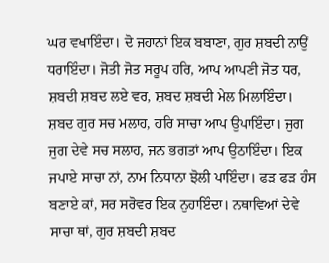ਘਰ ਵਖਾਇੰਦਾ। ਦੋ ਜਹਾਨਾਂ ਇਕ ਬਬਾਣਾ, ਗੁਰ ਸ਼ਬਦੀ ਨਾਉਂ ਧਰਾਇੰਦਾ। ਜੋਤੀ ਜੋਤ ਸਰੂਪ ਹਰਿ, ਆਪ ਆਪਣੀ ਜੋਤ ਧਰ, ਸ਼ਬਦੀ ਸ਼ਬਦ ਲਏ ਵਰ, ਸ਼ਬਦ ਸ਼ਬਦੀ ਮੇਲ ਮਿਲਾਇੰਦਾ। ਸ਼ਬਦ ਗੁਰ ਸਚ ਮਲਾਹ, ਹਰਿ ਸਾਚਾ ਆਪ ਉਪਾਇੰਦਾ। ਜੁਗ ਜੁਗ ਦੇਵੇ ਸਚ ਸਲਾਹ, ਜਨ ਭਗਤਾਂ ਆਪ ਉਠਾਇੰਦਾ। ਇਕ ਜਪਾਏ ਸਾਚਾ ਨਾਂ, ਨਾਮ ਨਿਧਾਨਾ ਝੋਲੀ ਪਾਇੰਦਾ। ਫੜ ਫੜ ਹੰਸ ਬਣਾਏ ਕਾਂ, ਸਰ ਸਰੋਵਰ ਇਕ ਨੁਹਾਇੰਦਾ। ਨਥਾਵਿਆਂ ਦੇਵੇ ਸਾਚਾ ਥਾਂ, ਗੁਰ ਸ਼ਬਦੀ ਸ਼ਬਦ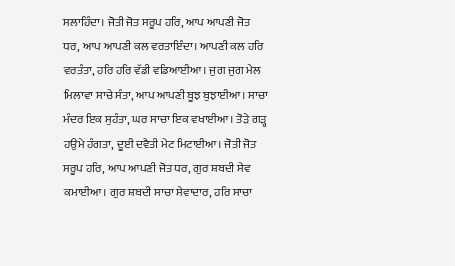ਸਲਾਹਿੰਦਾ। ਜੋਤੀ ਜੋਤ ਸਰੂਪ ਹਰਿ, ਆਪ ਆਪਣੀ ਜੋਤ ਧਰ, ਆਪ ਆਪਣੀ ਕਲ ਵਰਤਾਇੰਦਾ। ਆਪਣੀ ਕਲ ਹਰਿ ਵਰਤੰਤਾ, ਹਰਿ ਹਰਿ ਵੱਡੀ ਵਡਿਆਈਆ। ਜੁਗ ਜੁਗ ਮੇਲ ਮਿਲਾਵਾ ਸਾਚੇ ਸੰਤਾ, ਆਪ ਆਪਣੀ ਬੂਝ ਬੁਝਾਈਆ। ਸਾਚਾ ਮੰਦਰ ਇਕ ਸੁਹੰਤਾ, ਘਰ ਸਾਚਾ ਇਕ ਵਖਾਈਆ। ਤੋੜੇ ਗੜ੍ਹ ਹਉਮੇ ਹੰਗਤਾ, ਦੂਈ ਦਵੈਤੀ ਮੇਟ ਮਿਟਾਈਆ। ਜੋਤੀ ਜੋਤ ਸਰੂਪ ਹਰਿ, ਆਪ ਆਪਣੀ ਜੋਤ ਧਰ, ਗੁਰ ਸ਼ਬਦੀ ਸੇਵ ਕਮਾਈਆ। ਗੁਰ ਸ਼ਬਦੀ ਸਾਚਾ ਸੇਵਾਦਾਰ, ਹਰਿ ਸਾਚਾ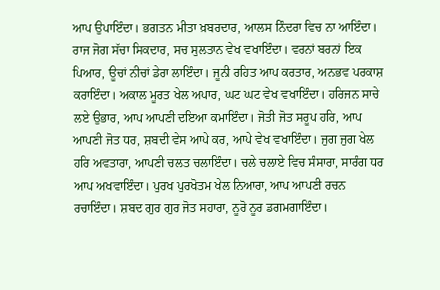ਆਪ ਉਪਾਇੰਦਾ। ਭਗਤਨ ਮੀਤਾ ਖ਼ਬਰਦਾਰ, ਆਲਸ ਨਿੰਦਰਾ ਵਿਚ ਨਾ ਆਇੰਦਾ। ਰਾਜ ਜੋਗ ਸੱਚਾ ਸਿਕਦਾਰ, ਸਚ ਸੁਲਤਾਨ ਵੇਖ ਵਖਾਇੰਦਾ। ਵਰਨਾਂ ਬਰਨਾਂ ਇਕ ਪਿਆਰ, ਊਚਾਂ ਨੀਚਾਂ ਡੇਰਾ ਲਾਇੰਦਾ। ਜੂਨੀ ਰਹਿਤ ਆਪ ਕਰਤਾਰ, ਅਨਭਵ ਪਰਕਾਸ਼ ਕਰਾਇੰਦਾ। ਅਕਾਲ ਮੂਰਤ ਖੇਲ ਅਪਾਰ, ਘਟ ਘਟ ਵੇਖ ਵਖਾਇੰਦਾ। ਹਰਿਜਨ ਸਾਚੇ ਲਏ ਉਭਾਰ, ਆਪ ਆਪਣੀ ਦਇਆ ਕਮਾਇੰਦਾ। ਜੋਤੀ ਜੋਤ ਸਰੂਪ ਹਰਿ, ਆਪ ਆਪਣੀ ਜੋਤ ਧਰ, ਸ਼ਬਦੀ ਵੇਸ ਆਪੇ ਕਰ, ਆਪੇ ਵੇਖ ਵਖਾਇੰਦਾ। ਜੁਗ ਜੁਗ ਖੇਲ ਹਰਿ ਅਵਤਾਰਾ, ਆਪਣੀ ਚਲਤ ਚਲਾਇੰਦਾ। ਚਲੇ ਚਲਾਏ ਵਿਚ ਸੰਸਾਰਾ, ਸਾਰੰਗ ਧਰ ਆਪ ਅਖਵਾਇੰਦਾ। ਪੁਰਖ ਪੁਰਖੋਤਮ ਖੇਲ ਨਿਆਰਾ, ਆਪ ਆਪਣੀ ਰਚਨ ਰਚਾਇੰਦਾ। ਸ਼ਬਦ ਗੁਰ ਗੁਰ ਜੋਤ ਸਹਾਰਾ, ਨੂਰੋ ਨੂਰ ਡਗਮਗਾਇੰਦਾ।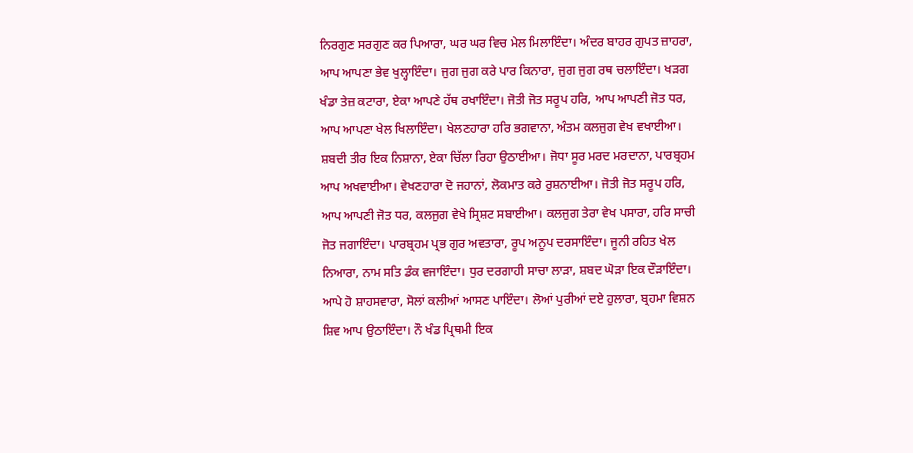ਨਿਰਗੁਣ ਸਰਗੁਣ ਕਰ ਪਿਆਰਾ, ਘਰ ਘਰ ਵਿਚ ਮੇਲ ਮਿਲਾਇੰਦਾ। ਅੰਦਰ ਬਾਹਰ ਗੁਪਤ ਜ਼ਾਹਰਾ, ਆਪ ਆਪਣਾ ਭੇਵ ਖੁਲ੍ਹਾਇੰਦਾ। ਜੁਗ ਜੁਗ ਕਰੇ ਪਾਰ ਕਿਨਾਰਾ, ਜੁਗ ਜੁਗ ਰਥ ਚਲਾਇੰਦਾ। ਖੜਗ ਖੰਡਾ ਤੇਜ਼ ਕਟਾਰਾ, ਏਕਾ ਆਪਣੇ ਹੱਥ ਰਖਾਇੰਦਾ। ਜੋਤੀ ਜੋਤ ਸਰੂਪ ਹਰਿ, ਆਪ ਆਪਣੀ ਜੋਤ ਧਰ, ਆਪ ਆਪਣਾ ਖੇਲ ਖਿਲਾਇੰਦਾ। ਖੇਲਣਹਾਰਾ ਹਰਿ ਭਗਵਾਨਾ, ਅੰਤਮ ਕਲਜੁਗ ਵੇਖ ਵਖਾਈਆ। ਸ਼ਬਦੀ ਤੀਰ ਇਕ ਨਿਸ਼ਾਨਾ, ਏਕਾ ਚਿੱਲਾ ਰਿਹਾ ਉਠਾਈਆ। ਜੋਧਾ ਸੂਰ ਮਰਦ ਮਰਦਾਨਾ, ਪਾਰਬ੍ਰਹਮ ਆਪ ਅਖਵਾਈਆ। ਵੇਖਣਹਾਰਾ ਦੋ ਜਹਾਨਾਂ, ਲੋਕਮਾਤ ਕਰੇ ਰੁਸ਼ਨਾਈਆ। ਜੋਤੀ ਜੋਤ ਸਰੂਪ ਹਰਿ, ਆਪ ਆਪਣੀ ਜੋਤ ਧਰ, ਕਲਜੁਗ ਵੇਖੇ ਸ੍ਰਿਸ਼ਟ ਸਬਾਈਆ। ਕਲਜੁਗ ਤੇਰਾ ਵੇਖ ਪਸਾਰਾ, ਹਰਿ ਸਾਚੀ ਜੋਤ ਜਗਾਇੰਦਾ। ਪਾਰਬ੍ਰਹਮ ਪ੍ਰਭ ਗੁਰ ਅਵਤਾਰਾ, ਰੂਪ ਅਨੂਪ ਦਰਸਾਇੰਦਾ। ਜੂਨੀ ਰਹਿਤ ਖੇਲ ਨਿਆਰਾ, ਨਾਮ ਸਤਿ ਡੰਕ ਵਜਾਇੰਦਾ। ਧੁਰ ਦਰਗਾਹੀ ਸਾਚਾ ਲਾੜਾ, ਸ਼ਬਦ ਘੋੜਾ ਇਕ ਦੌੜਾਇੰਦਾ। ਆਪੇ ਹੋ ਸ਼ਾਹਸਵਾਰਾ, ਸੋਲਾਂ ਕਲੀਆਂ ਆਸਣ ਪਾਇੰਦਾ। ਲੋਆਂ ਪੁਰੀਆਂ ਦਏ ਹੁਲਾਰਾ, ਬ੍ਰਹਮਾ ਵਿਸ਼ਨ ਸ਼ਿਵ ਆਪ ਉਠਾਇੰਦਾ। ਨੌ ਖੰਡ ਪ੍ਰਿਥਮੀ ਇਕ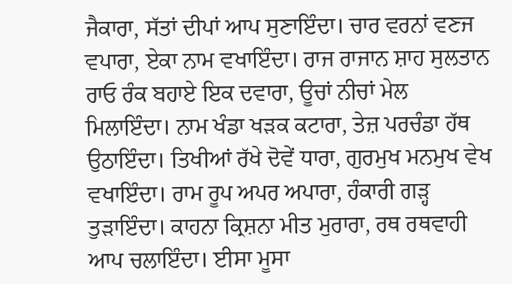ਜੈਕਾਰਾ, ਸੱਤਾਂ ਦੀਪਾਂ ਆਪ ਸੁਣਾਇੰਦਾ। ਚਾਰ ਵਰਨਾਂ ਵਣਜ ਵਪਾਰਾ, ਏਕਾ ਨਾਮ ਵਖਾਇੰਦਾ। ਰਾਜ ਰਾਜਾਨ ਸ਼ਾਹ ਸੁਲਤਾਨ ਰਾਓ ਰੰਕ ਬਹਾਏ ਇਕ ਦਵਾਰਾ, ਊਚਾਂ ਨੀਚਾਂ ਮੇਲ ਮਿਲਾਇੰਦਾ। ਨਾਮ ਖੰਡਾ ਖੜਕ ਕਟਾਰਾ, ਤੇਜ਼ ਪਰਚੰਡਾ ਹੱਥ ਉਠਾਇੰਦਾ। ਤਿਖੀਆਂ ਰੱਖੇ ਦੋਵੇਂ ਧਾਰਾ, ਗੁਰਮੁਖ ਮਨਮੁਖ ਵੇਖ ਵਖਾਇੰਦਾ। ਰਾਮ ਰੂਪ ਅਪਰ ਅਪਾਰਾ, ਹੰਕਾਰੀ ਗੜ੍ਹ ਤੁੜਾਇੰਦਾ। ਕਾਹਨਾ ਕ੍ਰਿਸ਼ਨਾ ਮੀਤ ਮੁਰਾਰਾ, ਰਥ ਰਥਵਾਹੀ ਆਪ ਚਲਾਇੰਦਾ। ਈਸਾ ਮੂਸਾ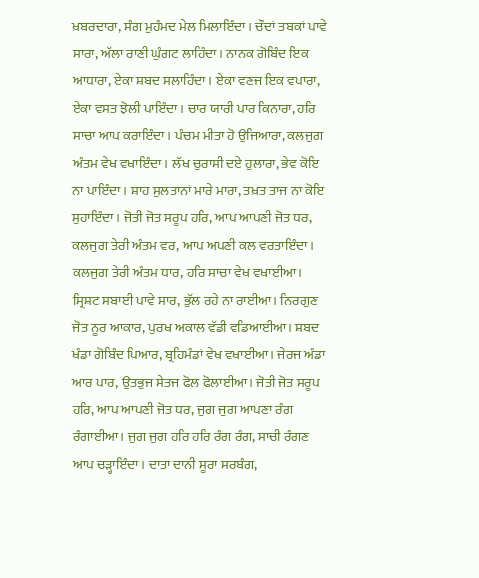ਖ਼ਬਰਦਾਰਾ, ਸੰਗ ਮੁਹੰਮਦ ਮੇਲ ਮਿਲਾਇੰਦਾ। ਚੌਦਾਂ ਤਬਕਾਂ ਪਾਵੇ ਸਾਰਾ, ਅੱਲਾ ਰਾਣੀ ਘੁੰਗਟ ਲਾਹਿੰਦਾ। ਨਾਨਕ ਗੋਬਿੰਦ ਇਕ ਆਧਾਰਾ, ਏਕਾ ਸ਼ਬਦ ਸਲਾਹਿੰਦਾ। ਏਕਾ ਵਣਜ ਇਕ ਵਪਾਰਾ, ਏਕਾ ਵਸਤ ਝੋਲੀ ਪਾਇੰਦਾ। ਚਾਰ ਯਾਰੀ ਪਾਰ ਕਿਨਾਰਾ, ਹਰਿ ਸਾਚਾ ਆਪ ਕਰਾਇੰਦਾ। ਪੰਚਮ ਮੀਤਾ ਹੋ ਉਜਿਆਰਾ, ਕਲਜੁਗ ਅੰਤਮ ਵੇਖ ਵਖਾਇੰਦਾ। ਲੱਖ ਚੁਰਾਸੀ ਦਏ ਹੁਲਾਰਾ, ਭੇਵ ਕੋਇ ਨਾ ਪਾਇੰਦਾ। ਸ਼ਾਹ ਸੁਲਤਾਨਾਂ ਮਾਰੇ ਮਾਰਾ, ਤਖ਼ਤ ਤਾਜ ਨਾ ਕੋਇ ਸੁਹਾਇੰਦਾ। ਜੋਤੀ ਜੋਤ ਸਰੂਪ ਹਰਿ, ਆਪ ਆਪਣੀ ਜੋਤ ਧਰ, ਕਲਜੁਗ ਤੇਰੀ ਅੰਤਮ ਵਰ, ਆਪ ਅਪਣੀ ਕਲ ਵਰਤਾਇੰਦਾ। ਕਲਜੁਗ ਤੇਰੀ ਅੰਤਮ ਧਾਰ, ਹਰਿ ਸਾਚਾ ਵੇਖ ਵਖਾਈਆ। ਸ੍ਰਿਸ਼ਟ ਸਬਾਈ ਪਾਵੇ ਸਾਰ, ਭੁੱਲ ਰਹੇ ਨਾ ਰਾਈਆ। ਨਿਰਗੁਣ ਜੋਤ ਨੂਰ ਆਕਾਰ, ਪੁਰਖ ਅਕਾਲ ਵੱਡੀ ਵਡਿਆਈਆ। ਸ਼ਬਦ ਖੰਡਾ ਗੋਬਿੰਦ ਪਿਆਰ, ਬ੍ਰਹਿਮੰਡਾਂ ਵੇਖ ਵਖਾਈਆ। ਜੇਰਜ ਅੰਡਾ ਆਰ ਪਾਰ, ਉਤਭੁਜ ਸੇਤਜ ਫੋਲ ਫੋਲਾਈਆ। ਜੋਤੀ ਜੋਤ ਸਰੂਪ ਹਰਿ, ਆਪ ਆਪਣੀ ਜੋਤ ਧਰ, ਜੁਗ ਜੁਗ ਆਪਣਾ ਰੰਗ ਰੰਗਾਈਆ। ਜੁਗ ਜੁਗ ਹਰਿ ਹਰਿ ਰੰਗ ਰੰਗ, ਸਾਚੀ ਰੰਗਣ ਆਪ ਚੜ੍ਹਾਇੰਦਾ। ਦਾਤਾ ਦਾਨੀ ਸੂਰਾ ਸਰਬੰਗ,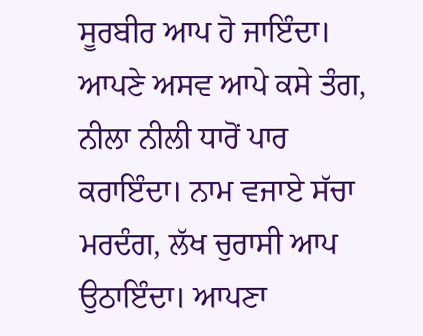ਸੂਰਬੀਰ ਆਪ ਹੋ ਜਾਇੰਦਾ। ਆਪਣੇ ਅਸਵ ਆਪੇ ਕਸੇ ਤੰਗ, ਨੀਲਾ ਨੀਲੀ ਧਾਰੋਂ ਪਾਰ ਕਰਾਇੰਦਾ। ਨਾਮ ਵਜਾਏ ਸੱਚਾ ਮਰਦੰਗ, ਲੱਖ ਚੁਰਾਸੀ ਆਪ ਉਠਾਇੰਦਾ। ਆਪਣਾ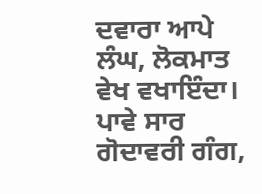ਦਵਾਰਾ ਆਪੇ ਲੰਘ, ਲੋਕਮਾਤ ਵੇਖ ਵਖਾਇੰਦਾ। ਪਾਵੇ ਸਾਰ ਗੋਦਾਵਰੀ ਗੰਗ,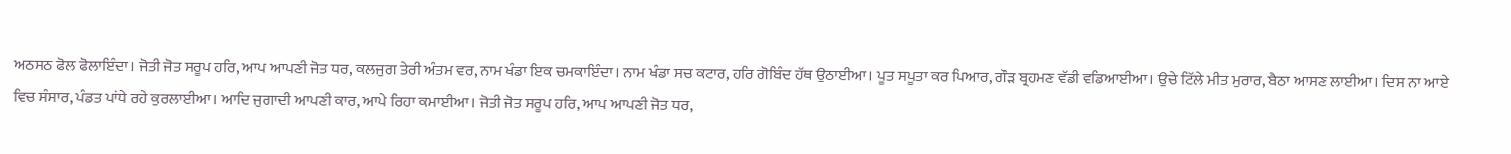ਅਠਸਠ ਫੋਲ ਫੋਲਾਇੰਦਾ। ਜੋਤੀ ਜੋਤ ਸਰੂਪ ਹਰਿ, ਆਪ ਆਪਣੀ ਜੋਤ ਧਰ, ਕਲਜੁਗ ਤੇਰੀ ਅੰਤਮ ਵਰ, ਨਾਮ ਖੰਡਾ ਇਕ ਚਮਕਾਇੰਦਾ। ਨਾਮ ਖੰਡਾ ਸਚ ਕਟਾਰ, ਹਰਿ ਗੋਬਿੰਦ ਹੱਥ ਉਠਾਈਆ। ਪੂਤ ਸਪੂਤਾ ਕਰ ਪਿਆਰ, ਗੌੜ ਬ੍ਰਹਮਣ ਵੱਡੀ ਵਡਿਆਈਆ। ਉਚੇ ਟਿੱਲੇ ਮੀਤ ਮੁਰਾਰ, ਬੈਠਾ ਆਸਣ ਲਾਈਆ। ਦਿਸ ਨਾ ਆਏ ਵਿਚ ਸੰਸਾਰ, ਪੰਡਤ ਪਾਂਧੇ ਰਹੇ ਕੁਰਲਾਈਆ। ਆਦਿ ਜੁਗਾਦੀ ਆਪਣੀ ਕਾਰ, ਆਪੇ ਰਿਹਾ ਕਮਾਈਆ। ਜੋਤੀ ਜੋਤ ਸਰੂਪ ਹਰਿ, ਆਪ ਆਪਣੀ ਜੋਤ ਧਰ,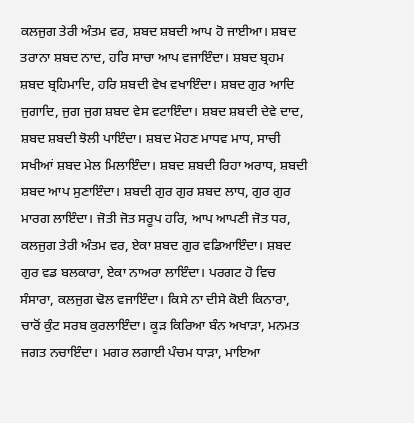ਕਲਜੁਗ ਤੇਰੀ ਅੰਤਮ ਵਰ, ਸ਼ਬਦ ਸ਼ਬਦੀ ਆਪ ਹੋ ਜਾਈਆ। ਸ਼ਬਦ ਤਰਾਨਾ ਸ਼ਬਦ ਨਾਦ, ਹਰਿ ਸਾਚਾ ਆਪ ਵਜਾਇੰਦਾ। ਸ਼ਬਦ ਬ੍ਰਹਮ ਸ਼ਬਦ ਬ੍ਰਹਿਮਾਦਿ, ਹਰਿ ਸ਼ਬਦੀ ਵੇਖ ਵਖਾਇੰਦਾ। ਸ਼ਬਦ ਗੁਰ ਆਦਿ ਜੁਗਾਦਿ, ਜੁਗ ਜੁਗ ਸ਼ਬਦ ਵੇਸ ਵਟਾਇੰਦਾ। ਸ਼ਬਦ ਸ਼ਬਦੀ ਦੇਵੇ ਦਾਦ, ਸ਼ਬਦ ਸ਼ਬਦੀ ਝੋਲੀ ਪਾਇੰਦਾ। ਸ਼ਬਦ ਮੋਹਣ ਮਾਧਵ ਮਾਧ, ਸਾਚੀ ਸਖੀਆਂ ਸ਼ਬਦ ਮੇਲ ਮਿਲਾਇੰਦਾ। ਸ਼ਬਦ ਸ਼ਬਦੀ ਰਿਹਾ ਅਰਾਧ, ਸ਼ਬਦੀ ਸ਼ਬਦ ਆਪ ਸੁਣਾਇੰਦਾ। ਸ਼ਬਦੀ ਗੁਰ ਗੁਰ ਸ਼ਬਦ ਲਾਧ, ਗੁਰ ਗੁਰ ਮਾਰਗ ਲਾਇੰਦਾ। ਜੋਤੀ ਜੋਤ ਸਰੂਪ ਹਰਿ, ਆਪ ਆਪਣੀ ਜੋਤ ਧਰ, ਕਲਜੁਗ ਤੇਰੀ ਅੰਤਮ ਵਰ, ਏਕਾ ਸ਼ਬਦ ਗੁਰ ਵਡਿਆਇੰਦਾ। ਸ਼ਬਦ ਗੁਰ ਵਡ ਬਲਕਾਰਾ, ਏਕਾ ਨਾਅਰਾ ਲਾਇੰਦਾ। ਪਰਗਟ ਹੋ ਵਿਚ ਸੰਸਾਰਾ, ਕਲਜੁਗ ਢੋਲ ਵਜਾਇੰਦਾ। ਕਿਸੇ ਨਾ ਦੀਸੇ ਕੋਈ ਕਿਨਾਰਾ, ਚਾਰੋਂ ਕੁੰਟ ਸਰਬ ਕੁਰਲਾਇੰਦਾ। ਕੂੜ ਕਿਰਿਆ ਬੰਨ ਅਖਾੜਾ, ਮਨਮਤ ਜਗਤ ਨਚਾਇੰਦਾ। ਮਗਰ ਲਗਾਈ ਪੰਚਮ ਧਾੜਾ, ਮਾਇਆ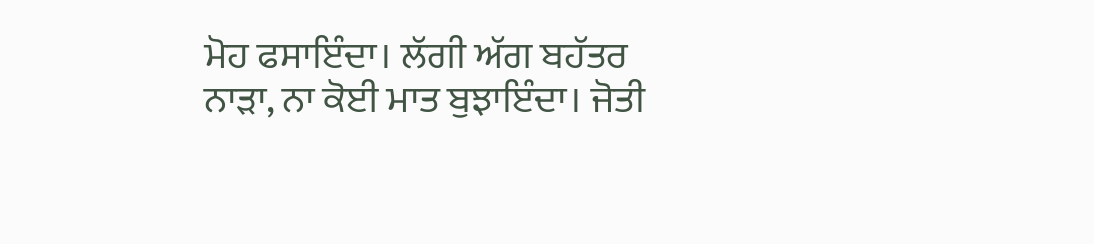ਮੋਹ ਫਸਾਇੰਦਾ। ਲੱਗੀ ਅੱਗ ਬਹੱਤਰ ਨਾੜਾ, ਨਾ ਕੋਈ ਮਾਤ ਬੁਝਾਇੰਦਾ। ਜੋਤੀ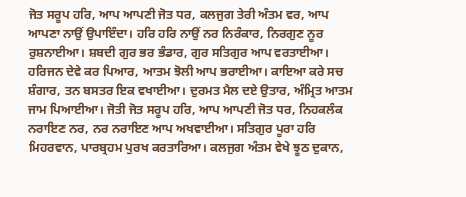ਜੋਤ ਸਰੂਪ ਹਰਿ, ਆਪ ਆਪਣੀ ਜੋਤ ਧਰ, ਕਲਜੁਗ ਤੇਰੀ ਅੰਤਮ ਵਰ, ਆਪ ਆਪਣਾ ਨਾਉਂ ਉਪਾਇੰਦਾ। ਹਰਿ ਹਰਿ ਨਾਉਂ ਨਰ ਨਿਰੰਕਾਰ, ਨਿਰਗੁਣ ਨੂਰ ਰੁਸ਼ਨਾਈਆ। ਸ਼ਬਦੀ ਗੁਰ ਭਰ ਭੰਡਾਰ, ਗੁਰ ਸਤਿਗੁਰ ਆਪ ਵਰਤਾਈਆ। ਹਰਿਜਨ ਦੇਵੇ ਕਰ ਪਿਆਰ, ਆਤਮ ਝੋਲੀ ਆਪ ਭਰਾਈਆ। ਕਾਇਆ ਕਰੇ ਸਚ ਸ਼ੰਗਾਰ, ਤਨ ਬਸਤਰ ਇਕ ਵਖਾਈਆ। ਦੁਰਮਤ ਮੈਲ ਦਏ ਉਤਾਰ, ਅੰਮ੍ਰਿਤ ਆਤਮ ਜਾਮ ਪਿਆਈਆ। ਜੋਤੀ ਜੋਤ ਸਰੂਪ ਹਰਿ, ਆਪ ਆਪਣੀ ਜੋਤ ਧਰ, ਨਿਹਕਲੰਕ ਨਰਾਇਣ ਨਰ, ਨਰ ਨਰਾਇਣ ਆਪ ਅਖਵਾਈਆ। ਸਤਿਗੁਰ ਪੂਰਾ ਹਰਿ ਮਿਹਰਵਾਨ, ਪਾਰਬ੍ਰਹਮ ਪੁਰਖ ਕਰਤਾਰਿਆ। ਕਲਜੁਗ ਅੰਤਮ ਵੇਖੇ ਝੂਠ ਦੁਕਾਨ,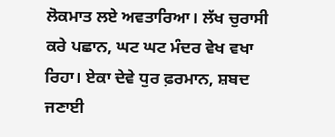ਲੋਕਮਾਤ ਲਏ ਅਵਤਾਰਿਆ। ਲੱਖ ਚੁਰਾਸੀ ਕਰੇ ਪਛਾਨ, ਘਟ ਘਟ ਮੰਦਰ ਵੇਖ ਵਖਾ ਰਿਹਾ। ਏਕਾ ਦੇਵੇ ਧੁਰ ਫ਼ਰਮਾਨ, ਸ਼ਬਦ ਜਣਾਈ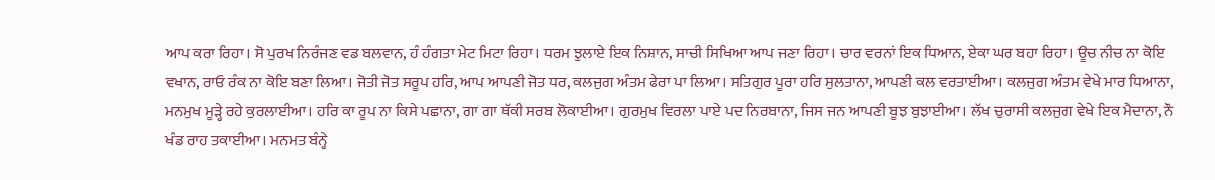ਆਪ ਕਰਾ ਰਿਹਾ। ਸੋ ਪੁਰਖ ਨਿਰੰਜਣ ਵਡ ਬਲਵਾਨ, ਹੰ ਹੰਗਤਾ ਮੇਟ ਮਿਟਾ ਰਿਹਾ। ਧਰਮ ਝੁਲਾਏ ਇਕ ਨਿਸ਼ਾਨ, ਸਾਚੀ ਸਿਖਿਆ ਆਪ ਜਣਾ ਰਿਹਾ। ਚਾਰ ਵਰਨਾਂ ਇਕ ਧਿਆਨ, ਏਕਾ ਘਰ ਬਹਾ ਰਿਹਾ। ਊਚ ਨੀਚ ਨਾ ਕੋਇ ਵਖਾਨ, ਰਾਓ ਰੰਕ ਨਾ ਕੋਇ ਬਣਾ ਲਿਆ। ਜੋਤੀ ਜੋਤ ਸਰੂਪ ਹਰਿ, ਆਪ ਆਪਣੀ ਜੋਤ ਧਰ, ਕਲਜੁਗ ਅੰਤਮ ਫੇਰਾ ਪਾ ਲਿਆ। ਸਤਿਗੁਰ ਪੂਰਾ ਹਰਿ ਸੁਲਤਾਨਾ, ਆਪਣੀ ਕਲ ਵਰਤਾਈਆ। ਕਲਜੁਗ ਅੰਤਮ ਵੇਖੇ ਮਾਰ ਧਿਆਨਾ, ਮਨਮੁਖ ਮੂੜ੍ਹੇ ਰਹੇ ਕੁਰਲਾਈਆ। ਹਰਿ ਕਾ ਰੂਪ ਨਾ ਕਿਸੇ ਪਛਾਨਾ, ਗਾ ਗਾ ਥੱਕੀ ਸਰਬ ਲੋਕਾਈਆ। ਗੁਰਮੁਖ ਵਿਰਲਾ ਪਾਏ ਪਦ ਨਿਰਬਾਨਾ, ਜਿਸ ਜਨ ਆਪਣੀ ਬੂਝ ਬੁਝਾਈਆ। ਲੱਖ ਚੁਰਾਸੀ ਕਲਜੁਗ ਵੇਖੇ ਇਕ ਮੈਦਾਨਾ, ਨੌ ਖੰਡ ਰਾਹ ਤਕਾਈਆ। ਮਨਮਤ ਬੰਨ੍ਹੇ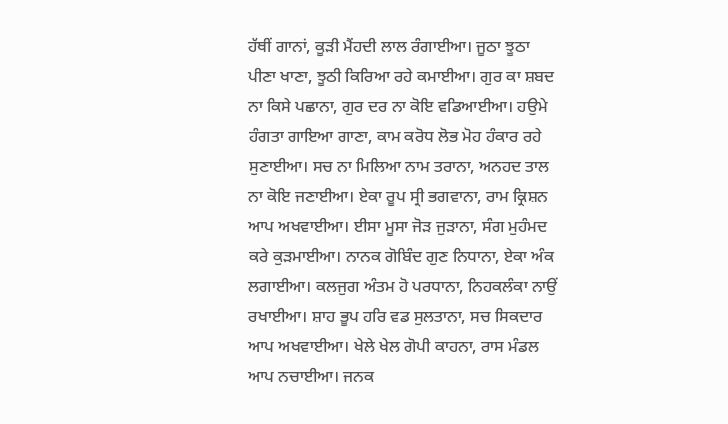ਹੱਥੀਂ ਗਾਨਾਂ, ਕੂੜੀ ਮੈਂਹਦੀ ਲਾਲ ਰੰਗਾਈਆ। ਜੂਠਾ ਝੂਠਾ ਪੀਣਾ ਖਾਣਾ, ਝੂਠੀ ਕਿਰਿਆ ਰਹੇ ਕਮਾਈਆ। ਗੁਰ ਕਾ ਸ਼ਬਦ ਨਾ ਕਿਸੇ ਪਛਾਨਾ, ਗੁਰ ਦਰ ਨਾ ਕੋਇ ਵਡਿਆਈਆ। ਹਉਮੇ ਹੰਗਤਾ ਗਾਇਆ ਗਾਣਾ, ਕਾਮ ਕਰੋਧ ਲੋਭ ਮੋਹ ਹੰਕਾਰ ਰਹੇ ਸੁਣਾਈਆ। ਸਚ ਨਾ ਮਿਲਿਆ ਨਾਮ ਤਰਾਨਾ, ਅਨਹਦ ਤਾਲ ਨਾ ਕੋਇ ਜਣਾਈਆ। ਏਕਾ ਰੂਪ ਸ੍ਰੀ ਭਗਵਾਨਾ, ਰਾਮ ਕ੍ਰਿਸ਼ਨ ਆਪ ਅਖਵਾਈਆ। ਈਸਾ ਮੂਸਾ ਜੋੜ ਜੁੜਾਨਾ, ਸੰਗ ਮੁਹੰਮਦ ਕਰੇ ਕੁੜਮਾਈਆ। ਨਾਨਕ ਗੋਬਿੰਦ ਗੁਣ ਨਿਧਾਨਾ, ਏਕਾ ਅੰਕ ਲਗਾਈਆ। ਕਲਜੁਗ ਅੰਤਮ ਹੋ ਪਰਧਾਨਾ, ਨਿਹਕਲੰਕਾ ਨਾਉਂ ਰਖਾਈਆ। ਸ਼ਾਹ ਭੂਪ ਹਰਿ ਵਡ ਸੁਲਤਾਨਾ, ਸਚ ਸਿਕਦਾਰ ਆਪ ਅਖਵਾਈਆ। ਖੇਲੇ ਖੇਲ ਗੋਪੀ ਕਾਹਨਾ, ਰਾਸ ਮੰਡਲ ਆਪ ਨਚਾਈਆ। ਜਨਕ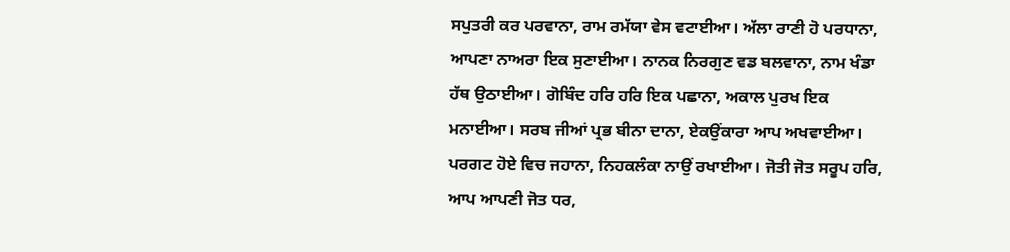ਸਪੁਤਰੀ ਕਰ ਪਰਵਾਨਾ, ਰਾਮ ਰਮੱਯਾ ਵੇਸ ਵਟਾਈਆ। ਅੱਲਾ ਰਾਣੀ ਹੋ ਪਰਧਾਨਾ, ਆਪਣਾ ਨਾਅਰਾ ਇਕ ਸੁਣਾਈਆ। ਨਾਨਕ ਨਿਰਗੁਣ ਵਡ ਬਲਵਾਨਾ, ਨਾਮ ਖੰਡਾ ਹੱਥ ਉਠਾਈਆ। ਗੋਬਿੰਦ ਹਰਿ ਹਰਿ ਇਕ ਪਛਾਨਾ, ਅਕਾਲ ਪੁਰਖ ਇਕ ਮਨਾਈਆ। ਸਰਬ ਜੀਆਂ ਪ੍ਰਭ ਬੀਨਾ ਦਾਨਾ, ਏਕਉਂਕਾਰਾ ਆਪ ਅਖਵਾਈਆ। ਪਰਗਟ ਹੋਏ ਵਿਚ ਜਹਾਨਾ, ਨਿਹਕਲੰਕਾ ਨਾਉਂ ਰਖਾਈਆ। ਜੋਤੀ ਜੋਤ ਸਰੂਪ ਹਰਿ, ਆਪ ਆਪਣੀ ਜੋਤ ਧਰ,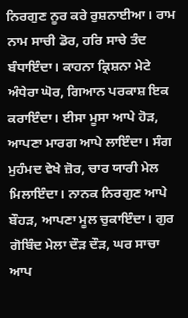ਨਿਰਗੁਣ ਨੂਰ ਕਰੇ ਰੁਸ਼ਨਾਈਆ। ਰਾਮ ਨਾਮ ਸਾਚੀ ਡੋਰ, ਹਰਿ ਸਾਚੇ ਤੰਦ ਬੰਧਾਇੰਦਾ। ਕਾਹਨਾ ਕ੍ਰਿਸ਼ਨਾ ਮੇਟੇ ਅੰਧੇਰਾ ਘੋਰ, ਗਿਆਨ ਪਰਕਾਸ਼ ਇਕ ਕਰਾਇੰਦਾ। ਈਸਾ ਮੂਸਾ ਆਪੇ ਹੋੜ, ਆਪਣਾ ਮਾਰਗ ਆਪੇ ਲਾਇੰਦਾ। ਸੰਗ ਮੁਹੰਮਦ ਵੇਖੇ ਜ਼ੋਰ, ਚਾਰ ਯਾਰੀ ਮੇਲ ਮਿਲਾਇੰਦਾ। ਨਾਨਕ ਨਿਰਗੁਣ ਆਪੇ ਬੌਹੜ, ਆਪਣਾ ਮੂਲ ਚੁਕਾਇੰਦਾ। ਗੁਰ ਗੋਬਿੰਦ ਮੇਲਾ ਦੌੜ ਦੌੜ, ਘਰ ਸਾਚਾ ਆਪ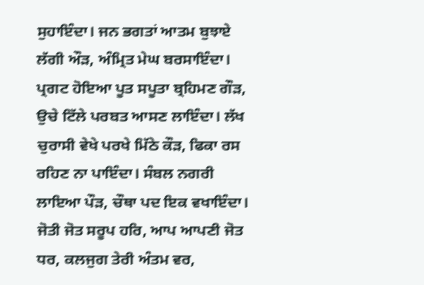ਸੁਹਾਇੰਦਾ। ਜਨ ਭਗਤਾਂ ਆਤਮ ਬੁਝਾਏ ਲੱਗੀ ਔੜ, ਅੰਮ੍ਰਿਤ ਮੇਘ ਬਰਸਾਇੰਦਾ। ਪ੍ਰਗਟ ਹੋਇਆ ਪੂਤ ਸਪੂਤਾ ਬ੍ਰਹਿਮਣ ਗੌੜ, ਉਚੇ ਟਿੱਲੇ ਪਰਬਤ ਆਸਣ ਲਾਇੰਦਾ। ਲੱਖ ਚੁਰਾਸੀ ਵੇਖੇ ਪਰਖੇ ਮਿੱਠੇ ਕੌੜ, ਫਿਕਾ ਰਸ ਰਹਿਣ ਨਾ ਪਾਇੰਦਾ। ਸੰਬਲ ਨਗਰੀ ਲਾਇਆ ਪੌੜ, ਚੌਥਾ ਪਦ ਇਕ ਵਖਾਇੰਦਾ। ਜੋਤੀ ਜੋਤ ਸਰੂਪ ਹਰਿ, ਆਪ ਆਪਣੀ ਜੋਤ ਧਰ, ਕਲਜੁਗ ਤੇਰੀ ਅੰਤਮ ਵਰ,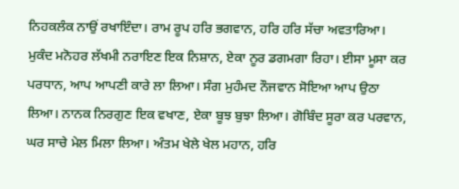ਨਿਹਕਲੰਕ ਨਾਉਂ ਰਖਾਇੰਦਾ। ਰਾਮ ਰੂਪ ਹਰਿ ਭਗਵਾਨ, ਹਰਿ ਹਰਿ ਸੱਚਾ ਅਵਤਾਰਿਆ। ਮੁਕੰਦ ਮਨੋਹਰ ਲੱਖਮੀ ਨਰਾਇਣ ਇਕ ਨਿਸ਼ਾਨ, ਏਕਾ ਨੂਰ ਡਗਮਗਾ ਰਿਹਾ। ਈਸਾ ਮੂਸਾ ਕਰ ਪਰਧਾਨ, ਆਪ ਆਪਣੀ ਕਾਰੇ ਲਾ ਲਿਆ। ਸੰਗ ਮੁਹੰਮਦ ਨੌਜਵਾਨ ਸੋਇਆ ਆਪ ਉਠਾ ਲਿਆ। ਨਾਨਕ ਨਿਰਗੁਣ ਇਕ ਵਖਾਣ, ਏਕਾ ਬੂਝ ਬੁਝਾ ਲਿਆ। ਗੋਬਿੰਦ ਸੂਰਾ ਕਰ ਪਰਵਾਨ, ਘਰ ਸਾਚੇ ਮੇਲ ਮਿਲਾ ਲਿਆ। ਅੰਤਮ ਖੇਲੇ ਖੇਲ ਮਹਾਨ, ਹਰਿ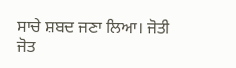ਸਾਚੇ ਸ਼ਬਦ ਜਣਾ ਲਿਆ। ਜੋਤੀ ਜੋਤ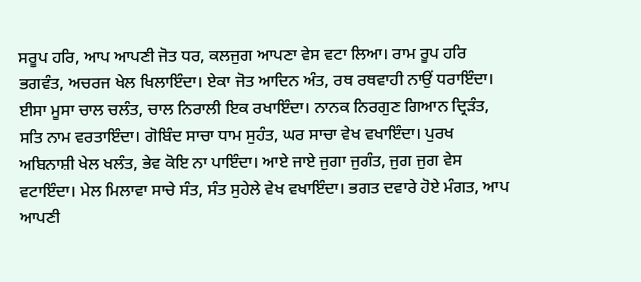ਸਰੂਪ ਹਰਿ, ਆਪ ਆਪਣੀ ਜੋਤ ਧਰ, ਕਲਜੁਗ ਆਪਣਾ ਵੇਸ ਵਟਾ ਲਿਆ। ਰਾਮ ਰੂਪ ਹਰਿ ਭਗਵੰਤ, ਅਚਰਜ ਖੇਲ ਖਿਲਾਇੰਦਾ। ਏਕਾ ਜੋਤ ਆਦਿਨ ਅੰਤ, ਰਥ ਰਥਵਾਹੀ ਨਾਉਂ ਧਰਾਇੰਦਾ। ਈਸਾ ਮੂਸਾ ਚਾਲ ਚਲੰਤ, ਚਾਲ ਨਿਰਾਲੀ ਇਕ ਰਖਾਇੰਦਾ। ਨਾਨਕ ਨਿਰਗੁਣ ਗਿਆਨ ਦ੍ਰਿੜੰਤ, ਸਤਿ ਨਾਮ ਵਰਤਾਇੰਦਾ। ਗੋਬਿੰਦ ਸਾਚਾ ਧਾਮ ਸੁਹੰਤ, ਘਰ ਸਾਚਾ ਵੇਖ ਵਖਾਇੰਦਾ। ਪੁਰਖ ਅਬਿਨਾਸ਼ੀ ਖੇਲ ਖਲੰਤ, ਭੇਵ ਕੋਇ ਨਾ ਪਾਇੰਦਾ। ਆਏ ਜਾਏ ਜੁਗਾ ਜੁਗੰਤ, ਜੁਗ ਜੁਗ ਵੇਸ ਵਟਾਇੰਦਾ। ਮੇਲ ਮਿਲਾਵਾ ਸਾਚੇ ਸੰਤ, ਸੰਤ ਸੁਹੇਲੇ ਵੇਖ ਵਖਾਇੰਦਾ। ਭਗਤ ਦਵਾਰੇ ਹੋਏ ਮੰਗਤ, ਆਪ ਆਪਣੀ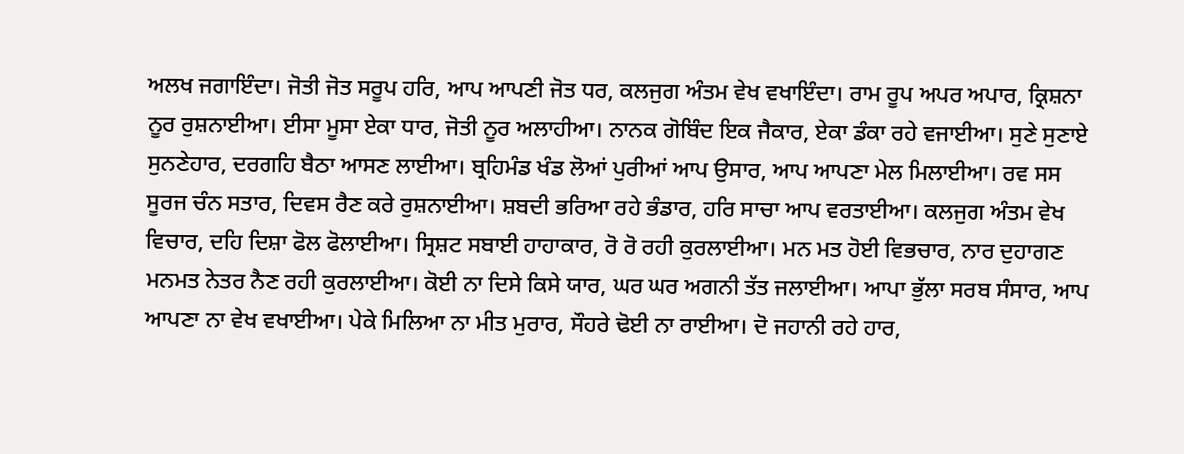ਅਲਖ ਜਗਾਇੰਦਾ। ਜੋਤੀ ਜੋਤ ਸਰੂਪ ਹਰਿ, ਆਪ ਆਪਣੀ ਜੋਤ ਧਰ, ਕਲਜੁਗ ਅੰਤਮ ਵੇਖ ਵਖਾਇੰਦਾ। ਰਾਮ ਰੂਪ ਅਪਰ ਅਪਾਰ, ਕ੍ਰਿਸ਼ਨਾ ਨੂਰ ਰੁਸ਼ਨਾਈਆ। ਈਸਾ ਮੂਸਾ ਏਕਾ ਧਾਰ, ਜੋਤੀ ਨੂਰ ਅਲਾਹੀਆ। ਨਾਨਕ ਗੋਬਿੰਦ ਇਕ ਜੈਕਾਰ, ਏਕਾ ਡੰਕਾ ਰਹੇ ਵਜਾਈਆ। ਸੁਣੇ ਸੁਣਾਏ ਸੁਨਣੇਹਾਰ, ਦਰਗਹਿ ਬੈਠਾ ਆਸਣ ਲਾਈਆ। ਬ੍ਰਹਿਮੰਡ ਖੰਡ ਲੋਆਂ ਪੁਰੀਆਂ ਆਪ ਉਸਾਰ, ਆਪ ਆਪਣਾ ਮੇਲ ਮਿਲਾਈਆ। ਰਵ ਸਸ ਸੂਰਜ ਚੰਨ ਸਤਾਰ, ਦਿਵਸ ਰੈਣ ਕਰੇ ਰੁਸ਼ਨਾਈਆ। ਸ਼ਬਦੀ ਭਰਿਆ ਰਹੇ ਭੰਡਾਰ, ਹਰਿ ਸਾਚਾ ਆਪ ਵਰਤਾਈਆ। ਕਲਜੁਗ ਅੰਤਮ ਵੇਖ ਵਿਚਾਰ, ਦਹਿ ਦਿਸ਼ਾ ਫੋਲ ਫੋਲਾਈਆ। ਸ੍ਰਿਸ਼ਟ ਸਬਾਈ ਹਾਹਾਕਾਰ, ਰੋ ਰੋ ਰਹੀ ਕੁਰਲਾਈਆ। ਮਨ ਮਤ ਹੋਈ ਵਿਭਚਾਰ, ਨਾਰ ਦੁਹਾਗਣ ਮਨਮਤ ਨੇਤਰ ਨੈਣ ਰਹੀ ਕੁਰਲਾਈਆ। ਕੋਈ ਨਾ ਦਿਸੇ ਕਿਸੇ ਯਾਰ, ਘਰ ਘਰ ਅਗਨੀ ਤੱਤ ਜਲਾਈਆ। ਆਪਾ ਭੁੱਲਾ ਸਰਬ ਸੰਸਾਰ, ਆਪ ਆਪਣਾ ਨਾ ਵੇਖ ਵਖਾਈਆ। ਪੇਕੇ ਮਿਲਿਆ ਨਾ ਮੀਤ ਮੁਰਾਰ, ਸੌਹਰੇ ਢੋਈ ਨਾ ਰਾਈਆ। ਦੋ ਜਹਾਨੀ ਰਹੇ ਹਾਰ,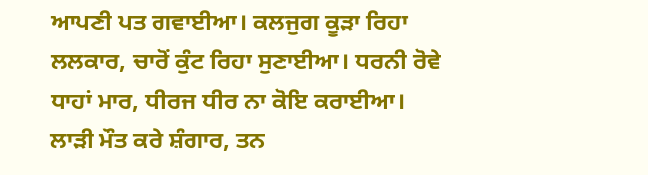ਆਪਣੀ ਪਤ ਗਵਾਈਆ। ਕਲਜੁਗ ਕੂੜਾ ਰਿਹਾ ਲਲਕਾਰ, ਚਾਰੋਂ ਕੁੰਟ ਰਿਹਾ ਸੁਣਾਈਆ। ਧਰਨੀ ਰੋਵੇ ਧਾਹਾਂ ਮਾਰ, ਧੀਰਜ ਧੀਰ ਨਾ ਕੋਇ ਕਰਾਈਆ। ਲਾੜੀ ਮੌਤ ਕਰੇ ਸ਼ੰਗਾਰ, ਤਨ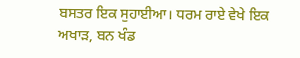ਬਸਤਰ ਇਕ ਸੁਹਾਈਆ। ਧਰਮ ਰਾਏ ਵੇਖੇ ਇਕ ਅਖਾੜ, ਬਨ ਖੰਡ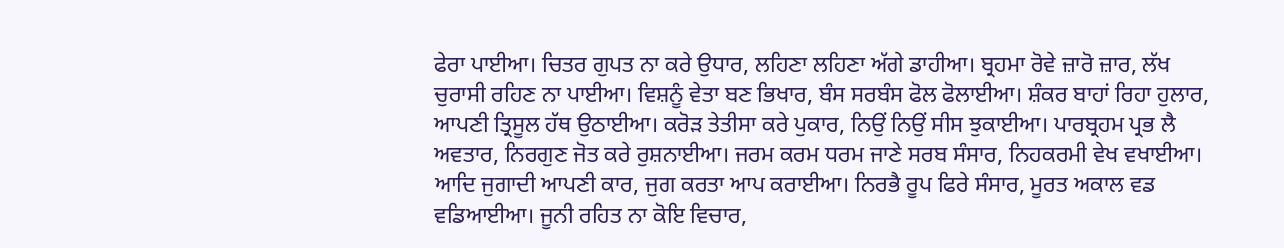ਫੇਰਾ ਪਾਈਆ। ਚਿਤਰ ਗੁਪਤ ਨਾ ਕਰੇ ਉਧਾਰ, ਲਹਿਣਾ ਲਹਿਣਾ ਅੱਗੇ ਡਾਹੀਆ। ਬ੍ਰਹਮਾ ਰੋਵੇ ਜ਼ਾਰੋ ਜ਼ਾਰ, ਲੱਖ ਚੁਰਾਸੀ ਰਹਿਣ ਨਾ ਪਾਈਆ। ਵਿਸ਼ਨੂੰ ਵੇਤਾ ਬਣ ਭਿਖਾਰ, ਬੰਸ ਸਰਬੰਸ ਫੋਲ ਫੋਲਾਈਆ। ਸ਼ੰਕਰ ਬਾਹਾਂ ਰਿਹਾ ਹੁਲਾਰ, ਆਪਣੀ ਤ੍ਰਿਸੂਲ ਹੱਥ ਉਠਾਈਆ। ਕਰੋੜ ਤੇਤੀਸਾ ਕਰੇ ਪੁਕਾਰ, ਨਿਉਂ ਨਿਉਂ ਸੀਸ ਝੁਕਾਈਆ। ਪਾਰਬ੍ਰਹਮ ਪ੍ਰਭ ਲੈ ਅਵਤਾਰ, ਨਿਰਗੁਣ ਜੋਤ ਕਰੇ ਰੁਸ਼ਨਾਈਆ। ਜਰਮ ਕਰਮ ਧਰਮ ਜਾਣੇ ਸਰਬ ਸੰਸਾਰ, ਨਿਹਕਰਮੀ ਵੇਖ ਵਖਾਈਆ। ਆਦਿ ਜੁਗਾਦੀ ਆਪਣੀ ਕਾਰ, ਜੁਗ ਕਰਤਾ ਆਪ ਕਰਾਈਆ। ਨਿਰਭੈ ਰੂਪ ਫਿਰੇ ਸੰਸਾਰ, ਮੂਰਤ ਅਕਾਲ ਵਡ ਵਡਿਆਈਆ। ਜੂਨੀ ਰਹਿਤ ਨਾ ਕੋਇ ਵਿਚਾਰ,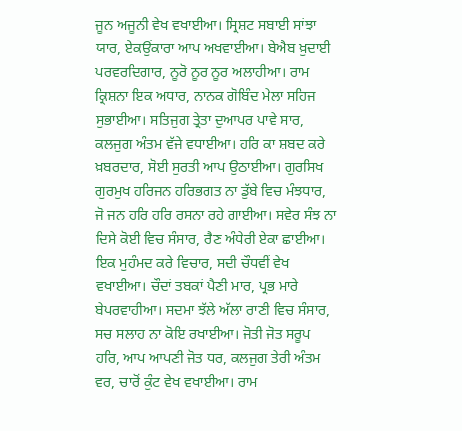ਜੂਨ ਅਜੂਨੀ ਵੇਖ ਵਖਾਈਆ। ਸ੍ਰਿਸ਼ਟ ਸਬਾਈ ਸਾਂਝਾ ਯਾਰ, ਏਕਉਂਕਾਰਾ ਆਪ ਅਖਵਾਈਆ। ਬੇਐਬ ਖ਼ੁਦਾਈ ਪਰਵਰਦਿਗਾਰ, ਨੂਰੋ ਨੂਰ ਨੂਰ ਅਲਾਹੀਆ। ਰਾਮ ਕ੍ਰਿਸ਼ਨਾ ਇਕ ਅਧਾਰ, ਨਾਨਕ ਗੋਬਿੰਦ ਮੇਲਾ ਸਹਿਜ ਸੁਭਾਈਆ। ਸਤਿਜੁਗ ਤ੍ਰੇਤਾ ਦੁਆਪਰ ਪਾਵੇ ਸਾਰ, ਕਲਜੁਗ ਅੰਤਮ ਵੱਜੇ ਵਧਾਈਆ। ਹਰਿ ਕਾ ਸ਼ਬਦ ਕਰੇ ਖ਼ਬਰਦਾਰ, ਸੋਈ ਸੁਰਤੀ ਆਪ ਉਠਾਈਆ। ਗੁਰਸਿਖ ਗੁਰਮੁਖ ਹਰਿਜਨ ਹਰਿਭਗਤ ਨਾ ਡੁੱਬੇ ਵਿਚ ਮੰਝਧਾਰ, ਜੋ ਜਨ ਹਰਿ ਹਰਿ ਰਸਨਾ ਰਹੇ ਗਾਈਆ। ਸਵੇਰ ਸੰਝ ਨਾ ਦਿਸੇ ਕੋਈ ਵਿਚ ਸੰਸਾਰ, ਰੈਣ ਅੰਧੇਰੀ ਏਕਾ ਛਾਈਆ। ਇਕ ਮੁਹੰਮਦ ਕਰੇ ਵਿਚਾਰ, ਸਦੀ ਚੌਧਵੀਂ ਵੇਖ ਵਖਾਈਆ। ਚੌਦਾਂ ਤਬਕਾਂ ਪੈਣੀ ਮਾਰ, ਪ੍ਰਭ ਮਾਰੇ ਬੇਪਰਵਾਹੀਆ। ਸਦਮਾ ਝੱਲੇ ਅੱਲਾ ਰਾਣੀ ਵਿਚ ਸੰਸਾਰ, ਸਚ ਸਲਾਹ ਨਾ ਕੋਇ ਰਖਾਈਆ। ਜੋਤੀ ਜੋਤ ਸਰੂਪ ਹਰਿ, ਆਪ ਆਪਣੀ ਜੋਤ ਧਰ, ਕਲਜੁਗ ਤੇਰੀ ਅੰਤਮ ਵਰ, ਚਾਰੋਂ ਕੁੰਟ ਵੇਖ ਵਖਾਈਆ। ਰਾਮ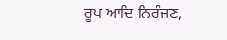ਰੂਪ ਆਦਿ ਨਿਰੰਜਣ,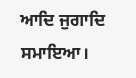ਆਦਿ ਜੁਗਾਦਿ ਸਮਾਇਆ।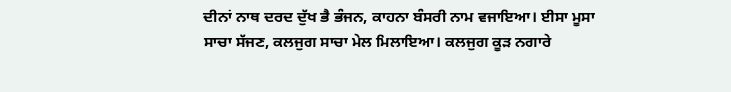ਦੀਨਾਂ ਨਾਥ ਦਰਦ ਦੁੱਖ ਭੈ ਭੰਜਨ, ਕਾਹਨਾ ਬੰਸਰੀ ਨਾਮ ਵਜਾਇਆ। ਈਸਾ ਮੂਸਾ ਸਾਚਾ ਸੱਜਣ, ਕਲਜੁਗ ਸਾਚਾ ਮੇਲ ਮਿਲਾਇਆ। ਕਲਜੁਗ ਕੂੜ ਨਗਾਰੇ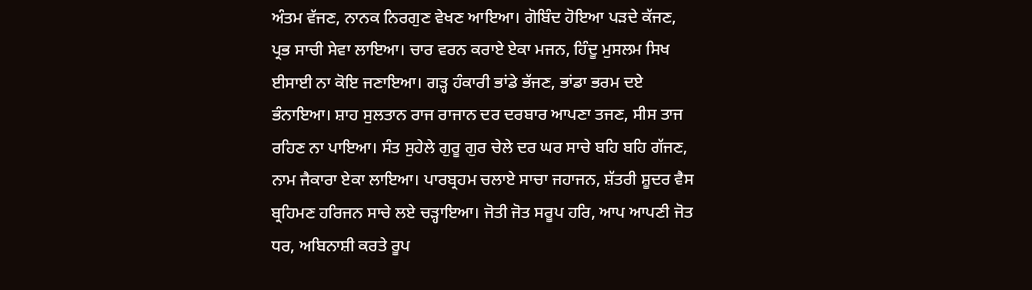ਅੰਤਮ ਵੱਜਣ, ਨਾਨਕ ਨਿਰਗੁਣ ਵੇਖਣ ਆਇਆ। ਗੋਬਿੰਦ ਹੋਇਆ ਪੜਦੇ ਕੱਜਣ, ਪ੍ਰਭ ਸਾਚੀ ਸੇਵਾ ਲਾਇਆ। ਚਾਰ ਵਰਨ ਕਰਾਏ ਏਕਾ ਮਜਨ, ਹਿੰਦੂ ਮੁਸਲਮ ਸਿਖ ਈਸਾਈ ਨਾ ਕੋਇ ਜਣਾਇਆ। ਗੜ੍ਹ ਹੰਕਾਰੀ ਭਾਂਡੇ ਭੱਜਣ, ਭਾਂਡਾ ਭਰਮ ਦਏ ਭੰਨਾਇਆ। ਸ਼ਾਹ ਸੁਲਤਾਨ ਰਾਜ ਰਾਜਾਨ ਦਰ ਦਰਬਾਰ ਆਪਣਾ ਤਜਣ, ਸੀਸ ਤਾਜ ਰਹਿਣ ਨਾ ਪਾਇਆ। ਸੰਤ ਸੁਹੇਲੇ ਗੁਰੂ ਗੁਰ ਚੇਲੇ ਦਰ ਘਰ ਸਾਚੇ ਬਹਿ ਬਹਿ ਗੱਜਣ, ਨਾਮ ਜੈਕਾਰਾ ਏਕਾ ਲਾਇਆ। ਪਾਰਬ੍ਰਹਮ ਚਲਾਏ ਸਾਚਾ ਜਹਾਜਨ, ਸ਼ੱਤਰੀ ਸ਼ੂਦਰ ਵੈਸ ਬ੍ਰਹਿਮਣ ਹਰਿਜਨ ਸਾਚੇ ਲਏ ਚੜ੍ਹਾਇਆ। ਜੋਤੀ ਜੋਤ ਸਰੂਪ ਹਰਿ, ਆਪ ਆਪਣੀ ਜੋਤ ਧਰ, ਅਬਿਨਾਸ਼ੀ ਕਰਤੇ ਰੂਪ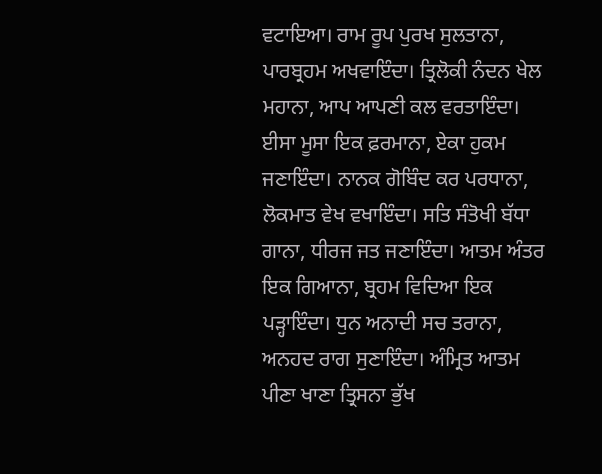ਵਟਾਇਆ। ਰਾਮ ਰੂਪ ਪੁਰਖ ਸੁਲਤਾਨਾ, ਪਾਰਬ੍ਰਹਮ ਅਖਵਾਇੰਦਾ। ਤ੍ਰਿਲੋਕੀ ਨੰਦਨ ਖੇਲ ਮਹਾਨਾ, ਆਪ ਆਪਣੀ ਕਲ ਵਰਤਾਇੰਦਾ। ਈਸਾ ਮੂਸਾ ਇਕ ਫ਼ਰਮਾਨਾ, ਏਕਾ ਹੁਕਮ ਜਣਾਇੰਦਾ। ਨਾਨਕ ਗੋਬਿੰਦ ਕਰ ਪਰਧਾਨਾ, ਲੋਕਮਾਤ ਵੇਖ ਵਖਾਇੰਦਾ। ਸਤਿ ਸੰਤੋਖੀ ਬੱਧਾ ਗਾਨਾ, ਧੀਰਜ ਜਤ ਜਣਾਇੰਦਾ। ਆਤਮ ਅੰਤਰ ਇਕ ਗਿਆਨਾ, ਬ੍ਰਹਮ ਵਿਦਿਆ ਇਕ ਪੜ੍ਹਾਇੰਦਾ। ਧੁਨ ਅਨਾਦੀ ਸਚ ਤਰਾਨਾ, ਅਨਹਦ ਰਾਗ ਸੁਣਾਇੰਦਾ। ਅੰਮ੍ਰਿਤ ਆਤਮ ਪੀਣਾ ਖਾਣਾ ਤ੍ਰਿਸਨਾ ਭੁੱਖ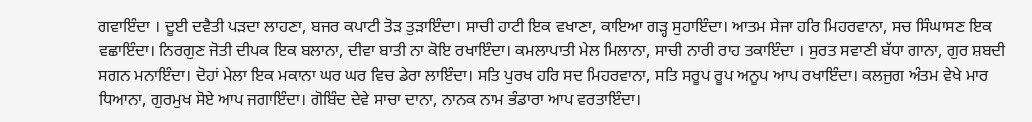ਗਵਾਇੰਦਾ । ਦੂਈ ਦਵੈਤੀ ਪੜਦਾ ਲਾਹਣਾ, ਬਜਰ ਕਪਾਟੀ ਤੋੜ ਤੁੜਾਇੰਦਾ। ਸਾਚੀ ਹਾਟੀ ਇਕ ਵਖਾਣਾ, ਕਾਇਆ ਗੜ੍ਹ ਸੁਹਾਇੰਦਾ। ਆਤਮ ਸੇਜਾ ਹਰਿ ਮਿਹਰਵਾਨਾ, ਸਚ ਸਿੰਘਾਸਣ ਇਕ ਵਛਾਇੰਦਾ। ਨਿਰਗੁਣ ਜੋਤੀ ਦੀਪਕ ਇਕ ਬਲਾਨਾ, ਦੀਵਾ ਬਾਤੀ ਨਾ ਕੋਇ ਰਖਾਇੰਦਾ। ਕਮਲਾਪਾਤੀ ਮੇਲ ਮਿਲਾਨਾ, ਸਾਚੀ ਨਾਰੀ ਰਾਹ ਤਕਾਇੰਦਾ । ਸੁਰਤ ਸਵਾਣੀ ਬੱਧਾ ਗਾਨਾ, ਗੁਰ ਸ਼ਬਦੀ ਸਗਨ ਮਨਾਇੰਦਾ। ਦੋਹਾਂ ਮੇਲਾ ਇਕ ਮਕਾਨਾ ਘਰ ਘਰ ਵਿਚ ਡੇਰਾ ਲਾਇੰਦਾ। ਸਤਿ ਪੁਰਖ ਹਰਿ ਸਦ ਮਿਹਰਵਾਨਾ, ਸਤਿ ਸਰੂਪ ਰੂਪ ਅਨੂਪ ਆਪ ਰਖਾਇੰਦਾ। ਕਲਜੁਗ ਅੰਤਮ ਵੇਖੇ ਮਾਰ ਧਿਆਨਾ, ਗੁਰਮੁਖ ਸੋਏ ਆਪ ਜਗਾਇੰਦਾ। ਗੋਬਿੰਦ ਦੇਵੇ ਸਾਚਾ ਦਾਨਾ, ਨਾਨਕ ਨਾਮ ਭੰਡਾਰਾ ਆਪ ਵਰਤਾਇੰਦਾ।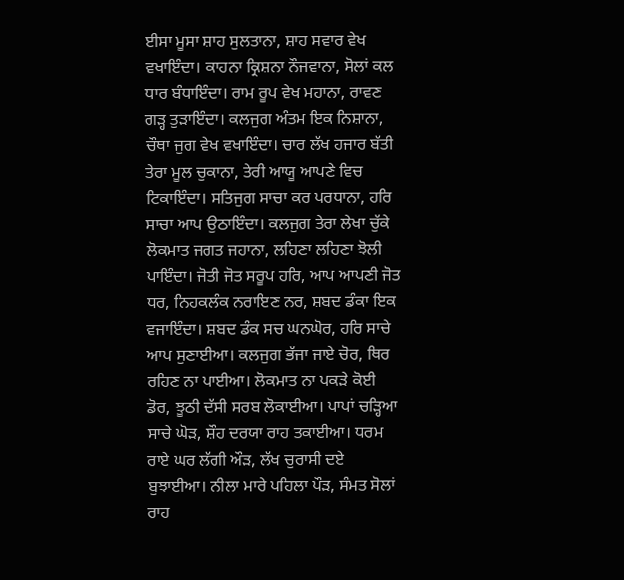ਈਸਾ ਮੂਸਾ ਸ਼ਾਹ ਸੁਲਤਾਨਾ, ਸ਼ਾਹ ਸਵਾਰ ਵੇਖ ਵਖਾਇੰਦਾ। ਕਾਹਨਾ ਕ੍ਰਿਸ਼ਨਾ ਨੌਜਵਾਨਾ, ਸੋਲਾਂ ਕਲ ਧਾਰ ਬੰਧਾਇੰਦਾ। ਰਾਮ ਰੂਪ ਵੇਖ ਮਹਾਨਾ, ਰਾਵਣ ਗੜ੍ਹ ਤੁੜਾਇੰਦਾ। ਕਲਜੁਗ ਅੰਤਮ ਇਕ ਨਿਸ਼ਾਨਾ, ਚੌਥਾ ਜੁਗ ਵੇਖ ਵਖਾਇੰਦਾ। ਚਾਰ ਲੱਖ ਹਜਾਰ ਬੱਤੀ ਤੇਰਾ ਮੂਲ ਚੁਕਾਨਾ, ਤੇਰੀ ਆਯੂ ਆਪਣੇ ਵਿਚ ਟਿਕਾਇੰਦਾ। ਸਤਿਜੁਗ ਸਾਚਾ ਕਰ ਪਰਧਾਨਾ, ਹਰਿ ਸਾਚਾ ਆਪ ਉਠਾਇੰਦਾ। ਕਲਜੁਗ ਤੇਰਾ ਲੇਖਾ ਚੁੱਕੇ ਲੋਕਮਾਤ ਜਗਤ ਜਹਾਨਾ, ਲਹਿਣਾ ਲਹਿਣਾ ਝੋਲੀ ਪਾਇੰਦਾ। ਜੋਤੀ ਜੋਤ ਸਰੂਪ ਹਰਿ, ਆਪ ਆਪਣੀ ਜੋਤ ਧਰ, ਨਿਹਕਲੰਕ ਨਰਾਇਣ ਨਰ, ਸ਼ਬਦ ਡੰਕਾ ਇਕ ਵਜਾਇੰਦਾ। ਸ਼ਬਦ ਡੰਕ ਸਚ ਘਨਘੋਰ, ਹਰਿ ਸਾਚੇ ਆਪ ਸੁਣਾਈਆ। ਕਲਜੁਗ ਭੱਜਾ ਜਾਏ ਚੋਰ, ਥਿਰ ਰਹਿਣ ਨਾ ਪਾਈਆ। ਲੋਕਮਾਤ ਨਾ ਪਕੜੇ ਕੋਈ ਡੋਰ, ਝੂਠੀ ਦੱਸੀ ਸਰਬ ਲੋਕਾਈਆ। ਪਾਪਾਂ ਚੜ੍ਹਿਆ ਸਾਚੇ ਘੋੜ, ਸ਼ੌਹ ਦਰਯਾ ਰਾਹ ਤਕਾਈਆ। ਧਰਮ ਰਾਏ ਘਰ ਲੱਗੀ ਔੜ, ਲੱਖ ਚੁਰਾਸੀ ਦਏ ਬੁਝਾਈਆ। ਨੀਲਾ ਮਾਰੇ ਪਹਿਲਾ ਪੌੜ, ਸੰਮਤ ਸੋਲਾਂ ਰਾਹ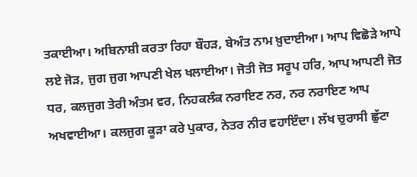ਤਕਾਈਆ। ਅਬਿਨਾਸ਼ੀ ਕਰਤਾ ਰਿਹਾ ਬੌਹੜ, ਬੇਅੰਤ ਨਾਮ ਖ਼ੁਦਾਈਆ। ਆਪ ਵਿਛੋੜੇ ਆਪੇ ਲਏ ਜੋੜ, ਜੁਗ ਜੁਗ ਆਪਣੀ ਖੇਲ ਖਲਾਈਆ। ਜੋਤੀ ਜੋਤ ਸਰੂਪ ਹਰਿ, ਆਪ ਆਪਣੀ ਜੋਤ ਧਰ, ਕਲਜੁਗ ਤੇਰੀ ਅੰਤਮ ਵਰ, ਨਿਹਕਲੰਕ ਨਰਾਇਣ ਨਰ, ਨਰ ਨਰਾਇਣ ਆਪ ਅਖਵਾਈਆ। ਕਲਜੁਗ ਕੂੜਾ ਕਰੇ ਪੁਕਾਰ, ਨੇਤਰ ਨੀਰ ਵਹਾਇੰਦਾ। ਲੱਖ ਚੁਰਾਸੀ ਛੁੱਟਾ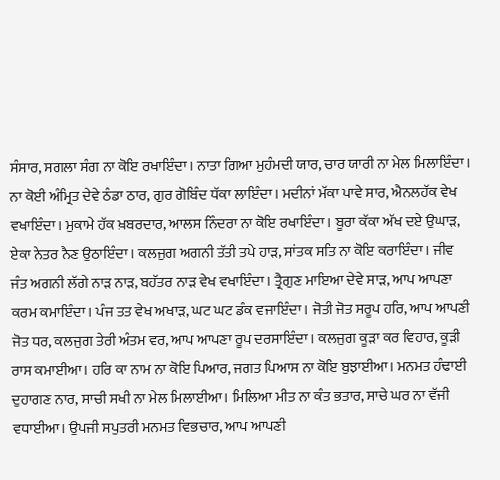ਸੰਸਾਰ, ਸਗਲਾ ਸੰਗ ਨਾ ਕੋਇ ਰਖਾਇੰਦਾ। ਨਾਤਾ ਗਿਆ ਮੁਹੰਮਦੀ ਯਾਰ, ਚਾਰ ਯਾਰੀ ਨਾ ਮੇਲ ਮਿਲਾਇੰਦਾ। ਨਾ ਕੋਈ ਅੰਮ੍ਰਿਤ ਦੇਵੇ ਠੰਡਾ ਠਾਰ, ਗੁਰ ਗੋਬਿੰਦ ਧੱਕਾ ਲਾਇੰਦਾ। ਮਦੀਨਾਂ ਮੱਕਾ ਪਾਵੇ ਸਾਰ, ਐਨਲਹੱਕ ਵੇਖ ਵਖਾਇੰਦਾ। ਮੁਕਾਮੇ ਹੱਕ ਖ਼ਬਰਦਾਰ, ਆਲਸ ਨਿੰਦਰਾ ਨਾ ਕੋਇ ਰਖਾਇੰਦਾ। ਬੂਰਾ ਕੱਕਾ ਅੱਖ ਦਏ ਉਘਾੜ, ਏਕਾ ਨੇਤਰ ਨੈਣ ਉਠਾਇੰਦਾ। ਕਲਜੁਗ ਅਗਨੀ ਤੱਤੀ ਤਪੇ ਹਾੜ, ਸਾਂਤਕ ਸਤਿ ਨਾ ਕੋਇ ਕਰਾਇੰਦਾ। ਜੀਵ ਜੰਤ ਅਗਨੀ ਲੱਗੇ ਨਾੜ ਨਾੜ, ਬਹੱਤਰ ਨਾੜ ਵੇਖ ਵਖਾਇੰਦਾ। ਤ੍ਰੈਗੁਣ ਮਾਇਆ ਦੇਵੇ ਸਾੜ, ਆਪ ਆਪਣਾ ਕਰਮ ਕਮਾਇੰਦਾ। ਪੰਜ ਤਤ ਵੇਖ ਅਖਾੜ, ਘਟ ਘਟ ਡੰਕ ਵਜਾਇੰਦਾ। ਜੋਤੀ ਜੋਤ ਸਰੂਪ ਹਰਿ, ਆਪ ਆਪਣੀ ਜੋਤ ਧਰ, ਕਲਜੁਗ ਤੇਰੀ ਅੰਤਮ ਵਰ, ਆਪ ਆਪਣਾ ਰੂਪ ਦਰਸਾਇੰਦਾ। ਕਲਜੁਗ ਕੂੜਾ ਕਰ ਵਿਹਾਰ, ਕੂੜੀ ਰਾਸ ਕਮਾਈਆ। ਹਰਿ ਕਾ ਨਾਮ ਨਾ ਕੋਇ ਪਿਆਰ, ਜਗਤ ਪਿਆਸ ਨਾ ਕੋਇ ਬੁਝਾਈਆ। ਮਨਮਤ ਹੰਢਾਈ ਦੁਹਾਗਣ ਨਾਰ, ਸਾਚੀ ਸਖੀ ਨਾ ਮੇਲ ਮਿਲਾਈਆ। ਮਿਲਿਆ ਮੀਤ ਨਾ ਕੰਤ ਭਤਾਰ, ਸਾਚੇ ਘਰ ਨਾ ਵੱਜੀ ਵਧਾਈਆ। ਉਪਜੀ ਸਪੁਤਰੀ ਮਨਮਤ ਵਿਭਚਾਰ, ਆਪ ਆਪਣੀ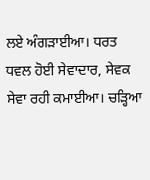ਲਏ ਅੰਗੜਾਈਆ। ਧਰਤ ਧਵਲ ਹੋਈ ਸੇਵਾਦਾਰ, ਸੇਵਕ ਸੇਵਾ ਰਹੀ ਕਮਾਈਆ। ਚੜ੍ਹਿਆ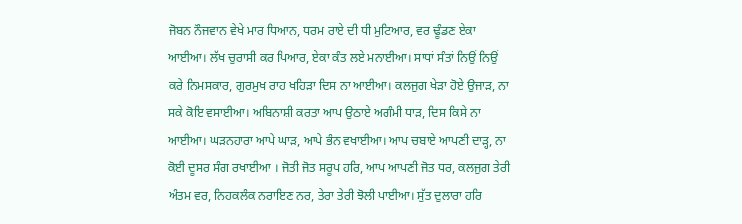ਜੋਬਨ ਨੌਜਵਾਨ ਵੇਖੇ ਮਾਰ ਧਿਆਨ, ਧਰਮ ਰਾਏ ਦੀ ਧੀ ਮੁਟਿਆਰ, ਵਰ ਢੂੰਡਣ ਏਕਾ ਆਈਆ। ਲੱਖ ਚੁਰਾਸੀ ਕਰ ਪਿਆਰ, ਏਕਾ ਕੰਤ ਲਏ ਮਨਾਈਆ। ਸਾਧਾਂ ਸੰਤਾਂ ਨਿਉਂ ਨਿਉਂ ਕਰੇ ਨਿਮਸਕਾਰ, ਗੁਰਮੁਖ ਰਾਹ ਖਹਿੜਾ ਦਿਸ ਨਾ ਆਈਆ। ਕਲਜੁਗ ਖੇੜਾ ਹੋਏ ਉਜਾੜ, ਨਾ ਸਕੇ ਕੋਇ ਵਸਾਈਆ। ਅਬਿਨਾਸ਼ੀ ਕਰਤਾ ਆਪ ਉਠਾਏ ਅਗੰਮੀ ਧਾੜ, ਦਿਸ ਕਿਸੇ ਨਾ ਆਈਆ। ਘੜਨਹਾਰਾ ਆਪੇ ਘਾੜ, ਆਪੇ ਭੰਨ ਵਖਾਈਆ। ਆਪ ਚਬਾਏ ਆਪਣੀ ਦਾੜ੍ਹ, ਨਾ ਕੋਈ ਦੂਸਰ ਸੰਗ ਰਖਾਈਆ । ਜੋਤੀ ਜੋਤ ਸਰੂਪ ਹਰਿ, ਆਪ ਆਪਣੀ ਜੋਤ ਧਰ, ਕਲਜੁਗ ਤੇਰੀ ਅੰਤਮ ਵਰ, ਨਿਹਕਲੰਕ ਨਰਾਇਣ ਨਰ, ਤੇਰਾ ਤੇਰੀ ਝੋਲੀ ਪਾਈਆ। ਸੁੱਤ ਦੁਲਾਰਾ ਹਰਿ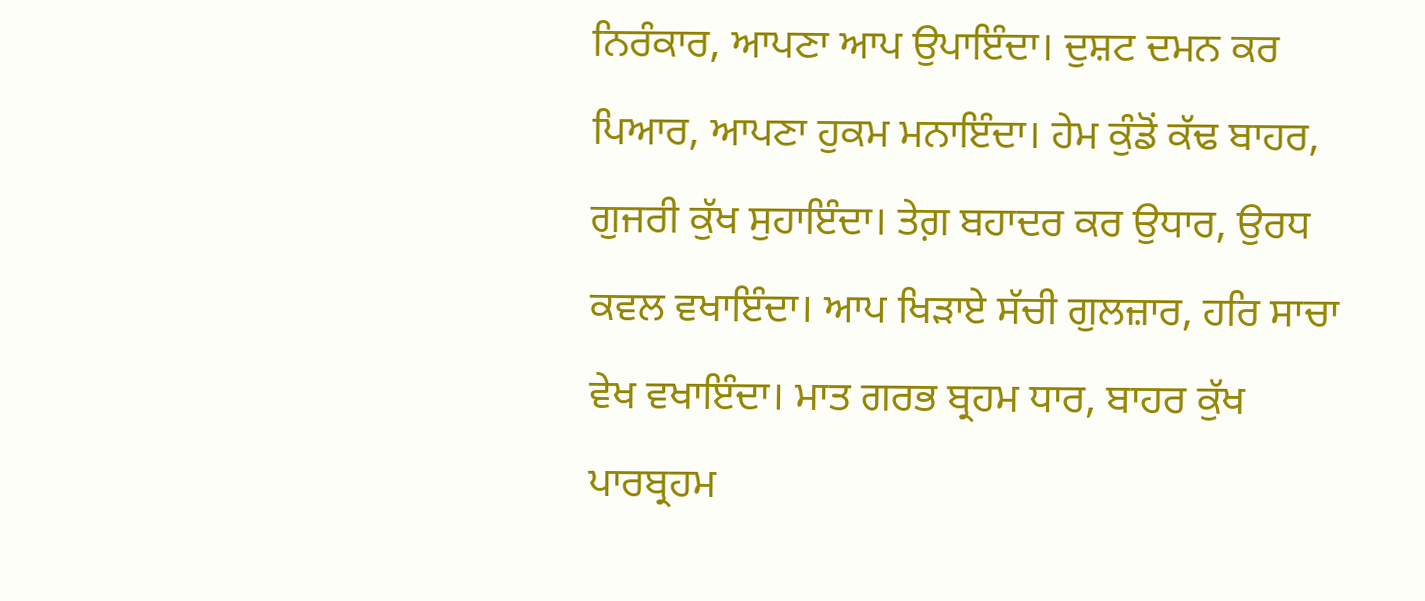ਨਿਰੰਕਾਰ, ਆਪਣਾ ਆਪ ਉਪਾਇੰਦਾ। ਦੁਸ਼ਟ ਦਮਨ ਕਰ ਪਿਆਰ, ਆਪਣਾ ਹੁਕਮ ਮਨਾਇੰਦਾ। ਹੇਮ ਕੁੰਡੋਂ ਕੱਢ ਬਾਹਰ, ਗੁਜਰੀ ਕੁੱਖ ਸੁਹਾਇੰਦਾ। ਤੇਗ਼ ਬਹਾਦਰ ਕਰ ਉਧਾਰ, ਉਰਧ ਕਵਲ ਵਖਾਇੰਦਾ। ਆਪ ਖਿੜਾਏ ਸੱਚੀ ਗੁਲਜ਼ਾਰ, ਹਰਿ ਸਾਚਾ ਵੇਖ ਵਖਾਇੰਦਾ। ਮਾਤ ਗਰਭ ਬ੍ਰਹਮ ਧਾਰ, ਬਾਹਰ ਕੁੱਖ ਪਾਰਬ੍ਰਹਮ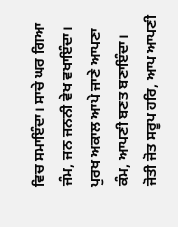ਵਿਚ ਸਮਾਇੰਦਾ। ਸਾਚੇ ਘਰ ਗਿਆ ਜੰਮ, ਜਨ ਜਨਨੀ ਵੇਖ ਵਖਾਇੰਦਾ। ਪੁਰਖ ਅਕਾਲ ਆਪੇ ਜਾਣੇ ਆਪਣਾ ਕੰਮ, ਆਪਣੀ ਬਣਤ ਬਣਾਇੰਦਾ। ਜੋਤੀ ਜੋਤ ਸਰੂਪ ਹਰਿ, ਆਪ ਆਪਣੀ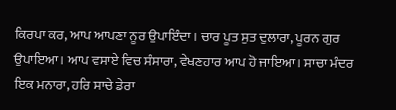ਕਿਰਪਾ ਕਰ, ਆਪ ਆਪਣਾ ਨੂਰ ਉਪਾਇੰਦਾ। ਚਾਰ ਪੂਤ ਸੁਤ ਦੁਲਾਰਾ, ਪੂਰਨ ਗੁਰ ਉਪਾਇਆ। ਆਪ ਵਸਾਏ ਵਿਚ ਸੰਸਾਰਾ, ਵੇਖਣਹਾਰ ਆਪ ਹੋ ਜਾਇਆ। ਸਾਚਾ ਮੰਦਰ ਇਕ ਮਨਾਰਾ, ਹਰਿ ਸਾਚੇ ਡੇਰਾ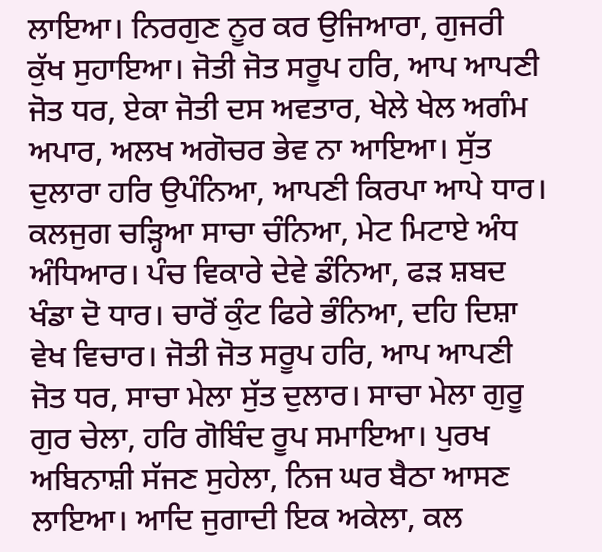ਲਾਇਆ। ਨਿਰਗੁਣ ਨੂਰ ਕਰ ਉਜਿਆਰਾ, ਗੁਜਰੀ ਕੁੱਖ ਸੁਹਾਇਆ। ਜੋਤੀ ਜੋਤ ਸਰੂਪ ਹਰਿ, ਆਪ ਆਪਣੀ ਜੋਤ ਧਰ, ਏਕਾ ਜੋਤੀ ਦਸ ਅਵਤਾਰ, ਖੇਲੇ ਖੇਲ ਅਗੰਮ ਅਪਾਰ, ਅਲਖ ਅਗੋਚਰ ਭੇਵ ਨਾ ਆਇਆ। ਸੁੱਤ ਦੁਲਾਰਾ ਹਰਿ ਉਪੰਨਿਆ, ਆਪਣੀ ਕਿਰਪਾ ਆਪੇ ਧਾਰ। ਕਲਜੁਗ ਚੜ੍ਹਿਆ ਸਾਚਾ ਚੰਨਿਆ, ਮੇਟ ਮਿਟਾਏ ਅੰਧ ਅੰਧਿਆਰ। ਪੰਚ ਵਿਕਾਰੇ ਦੇਵੇ ਡੰਨਿਆ, ਫੜ ਸ਼ਬਦ ਖੰਡਾ ਦੋ ਧਾਰ। ਚਾਰੋਂ ਕੁੰਟ ਫਿਰੇ ਭੰਨਿਆ, ਦਹਿ ਦਿਸ਼ਾ ਵੇਖ ਵਿਚਾਰ। ਜੋਤੀ ਜੋਤ ਸਰੂਪ ਹਰਿ, ਆਪ ਆਪਣੀ ਜੋਤ ਧਰ, ਸਾਚਾ ਮੇਲਾ ਸੁੱਤ ਦੁਲਾਰ। ਸਾਚਾ ਮੇਲਾ ਗੁਰੂ ਗੁਰ ਚੇਲਾ, ਹਰਿ ਗੋਬਿੰਦ ਰੂਪ ਸਮਾਇਆ। ਪੁਰਖ ਅਬਿਨਾਸ਼ੀ ਸੱਜਣ ਸੁਹੇਲਾ, ਨਿਜ ਘਰ ਬੈਠਾ ਆਸਣ ਲਾਇਆ। ਆਦਿ ਜੁਗਾਦੀ ਇਕ ਅਕੇਲਾ, ਕਲ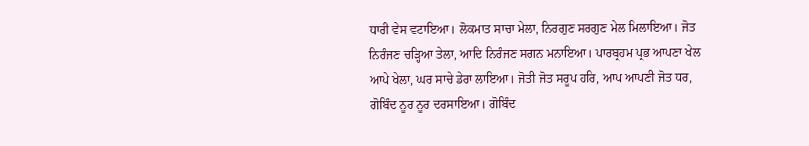ਧਾਰੀ ਵੇਸ ਵਟਾਇਆ। ਲੋਕਮਾਤ ਸਾਚਾ ਮੇਲਾ, ਨਿਰਗੁਣ ਸਰਗੁਣ ਮੇਲ ਮਿਲਾਇਆ। ਜੋਤ ਨਿਰੰਜਣ ਚੜ੍ਹਿਆ ਤੇਲਾ, ਆਦਿ ਨਿਰੰਜਣ ਸਗਨ ਮਨਾਇਆ। ਪਾਰਬ੍ਰਹਮ ਪ੍ਰਭ ਆਪਣਾ ਖੇਲ ਆਪੇ ਖੇਲਾ, ਘਰ ਸਾਚੇ ਡੇਰਾ ਲਾਇਆ। ਜੋਤੀ ਜੋਤ ਸਰੂਪ ਹਰਿ, ਆਪ ਆਪਣੀ ਜੋਤ ਧਰ, ਗੋਬਿੰਦ ਨੂਰ ਨੂਰ ਦਰਸਾਇਆ। ਗੋਬਿੰਦ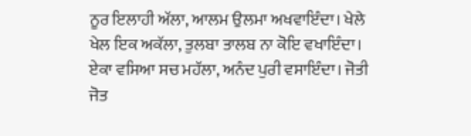ਨੂਰ ਇਲਾਹੀ ਅੱਲਾ, ਆਲਮ ਉਲਮਾ ਅਖਵਾਇੰਦਾ। ਖੇਲੇ ਖੇਲ ਇਕ ਅਕੱਲਾ, ਤੁਲਬਾ ਤਾਲਬ ਨਾ ਕੋਇ ਵਖਾਇੰਦਾ। ਏਕਾ ਵਸਿਆ ਸਚ ਮਹੱਲਾ, ਅਨੰਦ ਪੁਰੀ ਵਸਾਇੰਦਾ। ਜੋਤੀ ਜੋਤ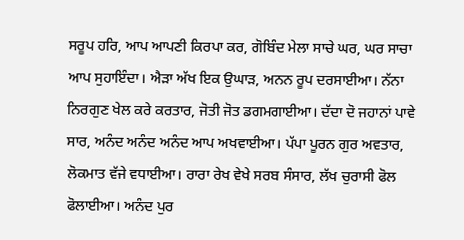ਸਰੂਪ ਹਰਿ, ਆਪ ਆਪਣੀ ਕਿਰਪਾ ਕਰ, ਗੋਬਿੰਦ ਮੇਲਾ ਸਾਚੇ ਘਰ, ਘਰ ਸਾਚਾ ਆਪ ਸੁਹਾਇੰਦਾ। ਐੜਾ ਅੱਖ ਇਕ ਉਘਾੜ, ਅਨਨ ਰੂਪ ਦਰਸਾਈਆ। ਨੱਨਾ ਨਿਰਗੁਣ ਖੇਲ ਕਰੇ ਕਰਤਾਰ, ਜੋਤੀ ਜੋਤ ਡਗਮਗਾਈਆ। ਦੱਦਾ ਦੋ ਜਹਾਨਾਂ ਪਾਵੇ ਸਾਰ, ਅਨੰਦ ਅਨੰਦ ਅਨੰਦ ਆਪ ਅਖਵਾਈਆ। ਪੱਪਾ ਪੂਰਨ ਗੁਰ ਅਵਤਾਰ, ਲੋਕਮਾਤ ਵੱਜੇ ਵਧਾਈਆ। ਰਾਰਾ ਰੇਖ ਵੇਖੇ ਸਰਬ ਸੰਸਾਰ, ਲੱਖ ਚੁਰਾਸੀ ਫੋਲ ਫੋਲਾਈਆ। ਅਨੰਦ ਪੁਰ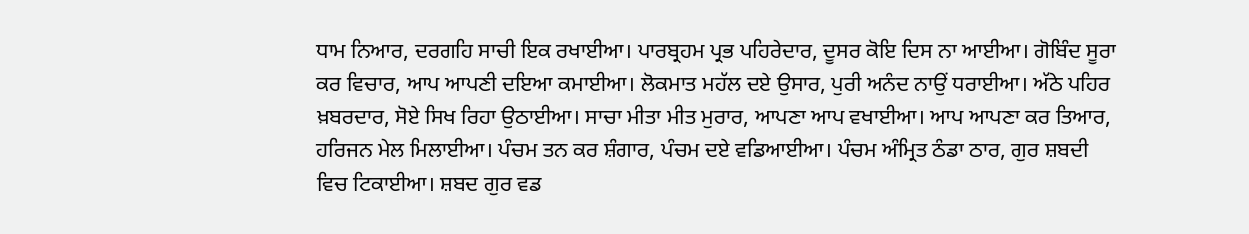ਧਾਮ ਨਿਆਰ, ਦਰਗਹਿ ਸਾਚੀ ਇਕ ਰਖਾਈਆ। ਪਾਰਬ੍ਰਹਮ ਪ੍ਰਭ ਪਹਿਰੇਦਾਰ, ਦੂਸਰ ਕੋਇ ਦਿਸ ਨਾ ਆਈਆ। ਗੋਬਿੰਦ ਸੂਰਾ ਕਰ ਵਿਚਾਰ, ਆਪ ਆਪਣੀ ਦਇਆ ਕਮਾਈਆ। ਲੋਕਮਾਤ ਮਹੱਲ ਦਏ ਉਸਾਰ, ਪੁਰੀ ਅਨੰਦ ਨਾਉਂ ਧਰਾਈਆ। ਅੱਠੇ ਪਹਿਰ ਖ਼ਬਰਦਾਰ, ਸੋਏ ਸਿਖ ਰਿਹਾ ਉਠਾਈਆ। ਸਾਚਾ ਮੀਤਾ ਮੀਤ ਮੁਰਾਰ, ਆਪਣਾ ਆਪ ਵਖਾਈਆ। ਆਪ ਆਪਣਾ ਕਰ ਤਿਆਰ, ਹਰਿਜਨ ਮੇਲ ਮਿਲਾਈਆ। ਪੰਚਮ ਤਨ ਕਰ ਸ਼ੰਗਾਰ, ਪੰਚਮ ਦਏ ਵਡਿਆਈਆ। ਪੰਚਮ ਅੰਮ੍ਰਿਤ ਠੰਡਾ ਠਾਰ, ਗੁਰ ਸ਼ਬਦੀ ਵਿਚ ਟਿਕਾਈਆ। ਸ਼ਬਦ ਗੁਰ ਵਡ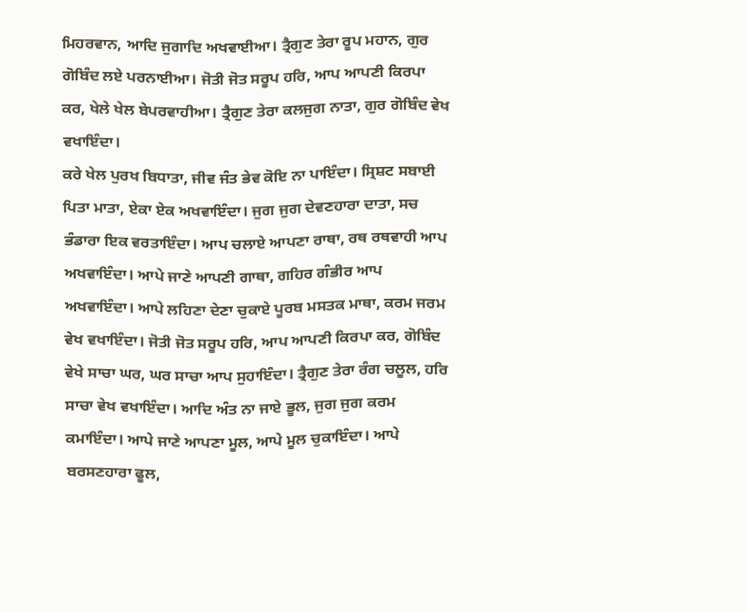ਮਿਹਰਵਾਨ, ਆਦਿ ਜੁਗਾਦਿ ਅਖਵਾਈਆ। ਤ੍ਰੈਗੁਣ ਤੇਰਾ ਰੂਪ ਮਹਾਨ, ਗੁਰ ਗੋਬਿੰਦ ਲਏ ਪਰਨਾਈਆ। ਜੋਤੀ ਜੋਤ ਸਰੂਪ ਹਰਿ, ਆਪ ਆਪਣੀ ਕਿਰਪਾ ਕਰ, ਖੇਲੇ ਖੇਲ ਬੇਪਰਵਾਹੀਆ। ਤ੍ਰੈਗੁਣ ਤੇਰਾ ਕਲਜੁਗ ਨਾਤਾ, ਗੁਰ ਗੋਬਿੰਦ ਵੇਖ ਵਖਾਇੰਦਾ।
ਕਰੇ ਖੇਲ ਪੁਰਖ ਬਿਧਾਤਾ, ਜੀਵ ਜੰਤ ਭੇਵ ਕੋਇ ਨਾ ਪਾਇੰਦਾ। ਸ੍ਰਿਸ਼ਟ ਸਬਾਈ ਪਿਤਾ ਮਾਤਾ, ਏਕਾ ਏਕ ਅਖਵਾਇੰਦਾ। ਜੁਗ ਜੁਗ ਦੇਵਣਹਾਰਾ ਦਾਤਾ, ਸਚ ਭੰਡਾਰਾ ਇਕ ਵਰਤਾਇੰਦਾ। ਆਪ ਚਲਾਏ ਆਪਣਾ ਰਾਥਾ, ਰਥ ਰਥਵਾਹੀ ਆਪ ਅਖਵਾਇੰਦਾ। ਆਪੇ ਜਾਣੇ ਆਪਣੀ ਗਾਥਾ, ਗਹਿਰ ਗੰਭੀਰ ਆਪ ਅਖਵਾਇੰਦਾ। ਆਪੇ ਲਹਿਣਾ ਦੇਣਾ ਚੁਕਾਏ ਪੂਰਬ ਮਸਤਕ ਮਾਥਾ, ਕਰਮ ਜਰਮ ਵੇਖ ਵਖਾਇੰਦਾ। ਜੋਤੀ ਜੋਤ ਸਰੂਪ ਹਰਿ, ਆਪ ਆਪਣੀ ਕਿਰਪਾ ਕਰ, ਗੋਬਿੰਦ ਵੇਖੇ ਸਾਚਾ ਘਰ, ਘਰ ਸਾਚਾ ਆਪ ਸੁਹਾਇੰਦਾ। ਤ੍ਰੈਗੁਣ ਤੇਰਾ ਰੰਗ ਚਲੂਲ, ਹਰਿ ਸਾਚਾ ਵੇਖ ਵਖਾਇੰਦਾ। ਆਦਿ ਅੰਤ ਨਾ ਜਾਏ ਭੂਲ, ਜੁਗ ਜੁਗ ਕਰਮ ਕਮਾਇੰਦਾ। ਆਪੇ ਜਾਣੇ ਆਪਣਾ ਮੂਲ, ਆਪੇ ਮੂਲ ਚੁਕਾਇੰਦਾ। ਆਪੇ ਬਰਸਣਹਾਰਾ ਫੂਲ,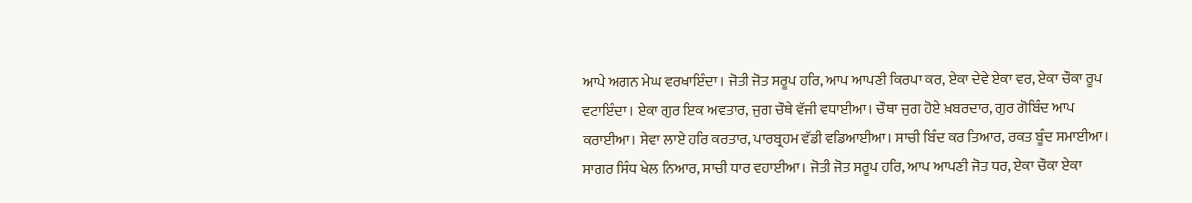ਆਪੇ ਅਗਨ ਮੇਘ ਵਰਖਾਇੰਦਾ। ਜੋਤੀ ਜੋਤ ਸਰੂਪ ਹਰਿ, ਆਪ ਆਪਣੀ ਕਿਰਪਾ ਕਰ, ਏਕਾ ਦੇਵੇ ਏਕਾ ਵਰ, ਏਕਾ ਚੌਕਾ ਰੂਪ ਵਟਾਇੰਦਾ। ਏਕਾ ਗੁਰ ਇਕ ਅਵਤਾਰ, ਜੁਗ ਚੌਥੇ ਵੱਜੀ ਵਧਾਈਆ। ਚੌਥਾ ਜੁਗ ਹੋਏ ਖ਼ਬਰਦਾਰ, ਗੁਰ ਗੋਬਿੰਦ ਆਪ ਕਰਾਈਆ। ਸੇਵਾ ਲਾਏ ਹਰਿ ਕਰਤਾਰ, ਪਾਰਬ੍ਰਹਮ ਵੱਡੀ ਵਡਿਆਈਆ। ਸਾਚੀ ਬਿੰਦ ਕਰ ਤਿਆਰ, ਰਕਤ ਬੂੰਦ ਸਮਾਈਆ। ਸਾਗਰ ਸਿੰਧ ਖੇਲ ਨਿਆਰ, ਸਾਚੀ ਧਾਰ ਵਹਾਈਆ। ਜੋਤੀ ਜੋਤ ਸਰੂਪ ਹਰਿ, ਆਪ ਆਪਣੀ ਜੋਤ ਧਰ, ਏਕਾ ਚੌਕਾ ਏਕਾ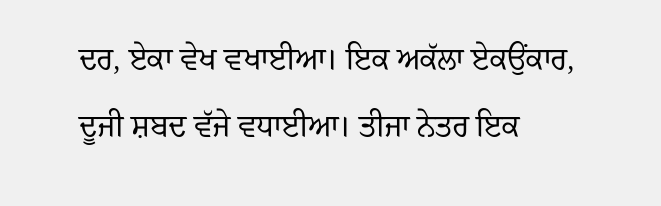ਦਰ, ਏਕਾ ਵੇਖ ਵਖਾਈਆ। ਇਕ ਅਕੱਲਾ ਏਕਉਂਕਾਰ, ਦੂਜੀ ਸ਼ਬਦ ਵੱਜੇ ਵਧਾਈਆ। ਤੀਜਾ ਨੇਤਰ ਇਕ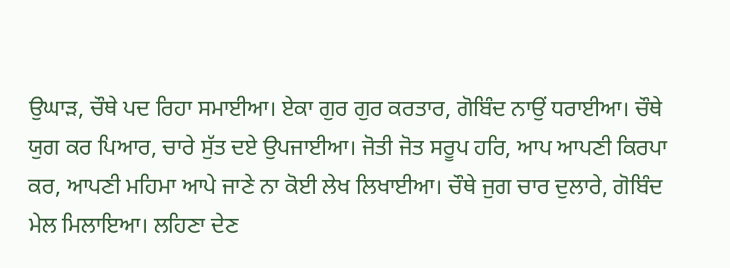ਉਘਾੜ, ਚੌਥੇ ਪਦ ਰਿਹਾ ਸਮਾਈਆ। ਏਕਾ ਗੁਰ ਗੁਰ ਕਰਤਾਰ, ਗੋਬਿੰਦ ਨਾਉਂ ਧਰਾਈਆ। ਚੌਥੇ ਯੁਗ ਕਰ ਪਿਆਰ, ਚਾਰੇ ਸੁੱਤ ਦਏ ਉਪਜਾਈਆ। ਜੋਤੀ ਜੋਤ ਸਰੂਪ ਹਰਿ, ਆਪ ਆਪਣੀ ਕਿਰਪਾ ਕਰ, ਆਪਣੀ ਮਹਿਮਾ ਆਪੇ ਜਾਣੇ ਨਾ ਕੋਈ ਲੇਖ ਲਿਖਾਈਆ। ਚੌਥੇ ਜੁਗ ਚਾਰ ਦੁਲਾਰੇ, ਗੋਬਿੰਦ ਮੇਲ ਮਿਲਾਇਆ। ਲਹਿਣਾ ਦੇਣ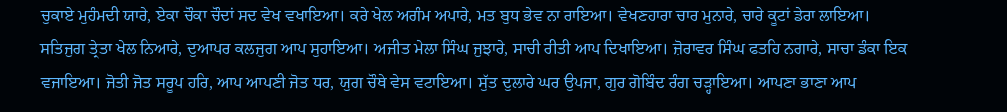ਚੁਕਾਏ ਮੁਹੰਮਦੀ ਯਾਰੇ, ਏਕਾ ਚੌਕਾ ਚੌਦਾਂ ਸਦ ਵੇਖ ਵਖਾਇਆ। ਕਰੇ ਖੇਲ ਅਗੰਮ ਅਪਾਰੇ, ਮਤ ਬੁਧ ਭੇਵ ਨਾ ਰਾਇਆ। ਵੇਖਣਹਾਰਾ ਚਾਰ ਮੁਨਾਰੇ, ਚਾਰੇ ਕੂਟਾਂ ਡੇਰਾ ਲਾਇਆ। ਸਤਿਜੁਗ ਤ੍ਰੇਤਾ ਖੇਲ ਨਿਆਰੇ, ਦੁਆਪਰ ਕਲਜੁਗ ਆਪ ਸੁਹਾਇਆ। ਅਜੀਤ ਮੇਲਾ ਸਿੰਘ ਜੁਝਾਰੇ, ਸਾਚੀ ਰੀਤੀ ਆਪ ਦਿਖਾਇਆ। ਜ਼ੋਰਾਵਰ ਸਿੰਘ ਫਤਹਿ ਨਗਾਰੇ, ਸਾਚਾ ਡੰਕਾ ਇਕ ਵਜਾਇਆ। ਜੋਤੀ ਜੋਤ ਸਰੂਪ ਹਰਿ, ਆਪ ਆਪਣੀ ਜੋਤ ਧਰ, ਯੁਗ ਚੌਥੇ ਵੇਸ ਵਟਾਇਆ। ਸੁੱਤ ਦੁਲਾਰੇ ਘਰ ਉਪਜਾ, ਗੁਰ ਗੋਬਿੰਦ ਰੰਗ ਚੜ੍ਹਾਇਆ। ਆਪਣਾ ਭਾਣਾ ਆਪ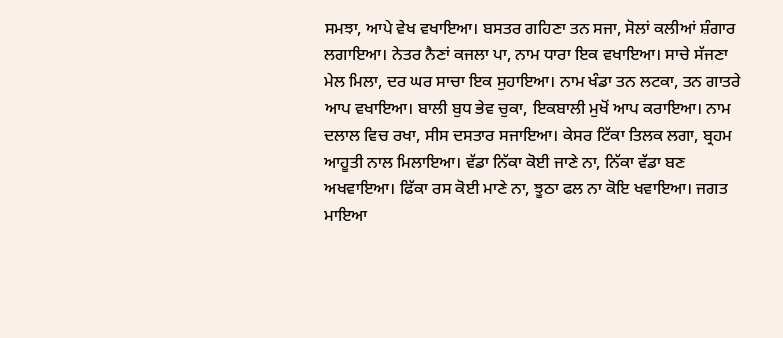ਸਮਝਾ, ਆਪੇ ਵੇਖ ਵਖਾਇਆ। ਬਸਤਰ ਗਹਿਣਾ ਤਨ ਸਜਾ, ਸੋਲਾਂ ਕਲੀਆਂ ਸ਼ੰਗਾਰ ਲਗਾਇਆ। ਨੇਤਰ ਨੈਣਾਂ ਕਜਲਾ ਪਾ, ਨਾਮ ਧਾਰਾ ਇਕ ਵਖਾਇਆ। ਸਾਚੇ ਸੱਜਣਾ ਮੇਲ ਮਿਲਾ, ਦਰ ਘਰ ਸਾਚਾ ਇਕ ਸੁਹਾਇਆ। ਨਾਮ ਖੰਡਾ ਤਨ ਲਟਕਾ, ਤਨ ਗਾਤਰੇ ਆਪ ਵਖਾਇਆ। ਬਾਲੀ ਬੁਧ ਭੇਵ ਚੁਕਾ, ਇਕਬਾਲੀ ਮੁਖੋਂ ਆਪ ਕਰਾਇਆ। ਨਾਮ ਦਲਾਲ ਵਿਚ ਰਖਾ, ਸੀਸ ਦਸਤਾਰ ਸਜਾਇਆ। ਕੇਸਰ ਟਿੱਕਾ ਤਿਲਕ ਲਗਾ, ਬ੍ਰਹਮ ਆਹੂਤੀ ਨਾਲ ਮਿਲਾਇਆ। ਵੱਡਾ ਨਿੱਕਾ ਕੋਈ ਜਾਣੇ ਨਾ, ਨਿੱਕਾ ਵੱਡਾ ਬਣ ਅਖਵਾਇਆ। ਫਿੱਕਾ ਰਸ ਕੋਈ ਮਾਣੇ ਨਾ, ਝੂਠਾ ਫਲ ਨਾ ਕੋਇ ਖਵਾਇਆ। ਜਗਤ ਮਾਇਆ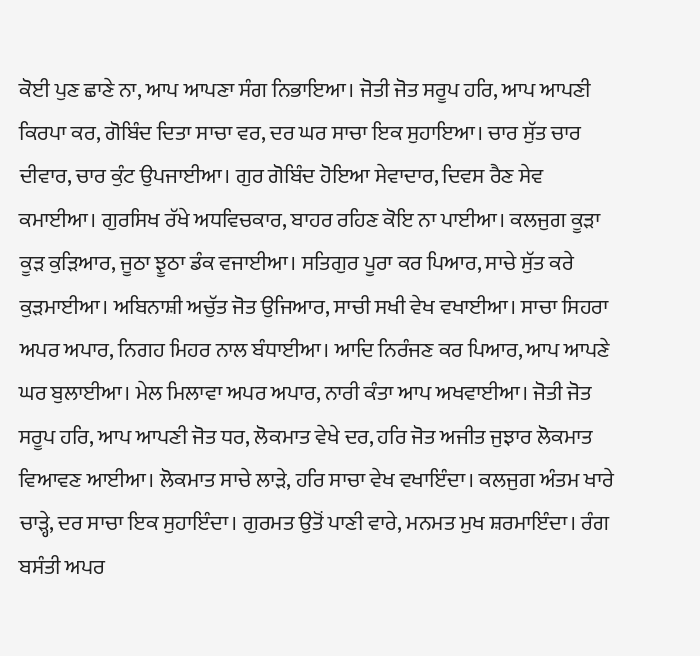ਕੋਈ ਪੁਣ ਛਾਣੇ ਨਾ, ਆਪ ਆਪਣਾ ਸੰਗ ਨਿਭਾਇਆ। ਜੋਤੀ ਜੋਤ ਸਰੂਪ ਹਰਿ, ਆਪ ਆਪਣੀ ਕਿਰਪਾ ਕਰ, ਗੋਬਿੰਦ ਦਿਤਾ ਸਾਚਾ ਵਰ, ਦਰ ਘਰ ਸਾਚਾ ਇਕ ਸੁਹਾਇਆ। ਚਾਰ ਸੁੱਤ ਚਾਰ ਦੀਵਾਰ, ਚਾਰ ਕੁੰਟ ਉਪਜਾਈਆ। ਗੁਰ ਗੋਬਿੰਦ ਹੋਇਆ ਸੇਵਾਦਾਰ, ਦਿਵਸ ਰੈਣ ਸੇਵ ਕਮਾਈਆ। ਗੁਰਸਿਖ ਰੱਖੇ ਅਧਵਿਚਕਾਰ, ਬਾਹਰ ਰਹਿਣ ਕੋਇ ਨਾ ਪਾਈਆ। ਕਲਜੁਗ ਕੂੜਾ ਕੂੜ ਕੁੜਿਆਰ, ਜੂਠਾ ਝੂਠਾ ਡੰਕ ਵਜਾਈਆ। ਸਤਿਗੁਰ ਪੂਰਾ ਕਰ ਪਿਆਰ, ਸਾਚੇ ਸੁੱਤ ਕਰੇ ਕੁੜਮਾਈਆ। ਅਬਿਨਾਸ਼ੀ ਅਚੁੱਤ ਜੋਤ ਉਜਿਆਰ, ਸਾਚੀ ਸਖੀ ਵੇਖ ਵਖਾਈਆ। ਸਾਚਾ ਸਿਹਰਾ ਅਪਰ ਅਪਾਰ, ਨਿਗਹ ਮਿਹਰ ਨਾਲ ਬੰਧਾਈਆ। ਆਦਿ ਨਿਰੰਜਣ ਕਰ ਪਿਆਰ, ਆਪ ਆਪਣੇ ਘਰ ਬੁਲਾਈਆ। ਮੇਲ ਮਿਲਾਵਾ ਅਪਰ ਅਪਾਰ, ਨਾਰੀ ਕੰਤਾ ਆਪ ਅਖਵਾਈਆ। ਜੋਤੀ ਜੋਤ ਸਰੂਪ ਹਰਿ, ਆਪ ਆਪਣੀ ਜੋਤ ਧਰ, ਲੋਕਮਾਤ ਵੇਖੇ ਦਰ, ਹਰਿ ਜੋਤ ਅਜੀਤ ਜੁਝਾਰ ਲੋਕਮਾਤ ਵਿਆਵਣ ਆਈਆ। ਲੋਕਮਾਤ ਸਾਚੇ ਲਾੜੇ, ਹਰਿ ਸਾਚਾ ਵੇਖ ਵਖਾਇੰਦਾ। ਕਲਜੁਗ ਅੰਤਮ ਖਾਰੇ ਚਾੜ੍ਹੇ, ਦਰ ਸਾਚਾ ਇਕ ਸੁਹਾਇੰਦਾ। ਗੁਰਮਤ ਉਤੋਂ ਪਾਣੀ ਵਾਰੇ, ਮਨਮਤ ਮੁਖ ਸ਼ਰਮਾਇੰਦਾ। ਰੰਗ ਬਸੰਤੀ ਅਪਰ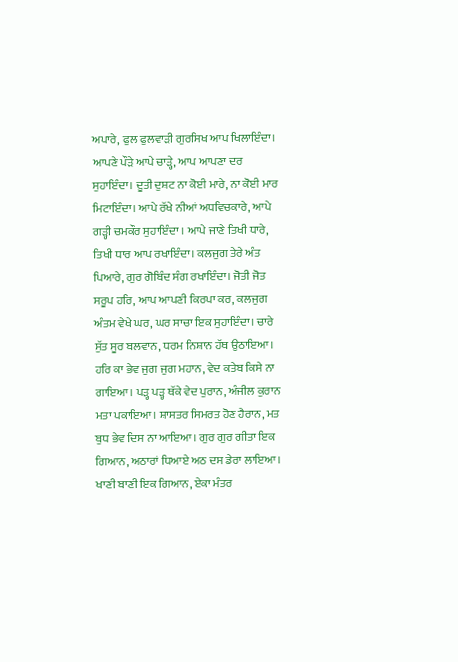ਅਪਾਰੇ, ਫੁਲ ਫੁਲਵਾੜੀ ਗੁਰਸਿਖ ਆਪ ਖਿਲਾਇੰਦਾ। ਆਪਣੇ ਪੌੜੇ ਆਪੇ ਚਾੜ੍ਹੇ, ਆਪ ਆਪਣਾ ਦਰ ਸੁਹਾਇੰਦਾ। ਦੂਤੀ ਦੁਸ਼ਟ ਨਾ ਕੋਈ ਮਾਰੇ, ਨਾ ਕੋਈ ਮਾਰ ਮਿਟਾਇੰਦਾ। ਆਪੇ ਰੱਖੇ ਨੀਆਂ ਅਧਵਿਚਕਾਰੇ, ਆਪੇ ਗੜ੍ਹੀ ਚਮਕੌਰ ਸੁਹਾਇੰਦਾ । ਆਪੇ ਜਾਣੇ ਤਿਖੀ ਧਾਰੇ, ਤਿਖੀ ਧਾਰ ਆਪ ਰਖਾਇੰਦਾ। ਕਲਜੁਗ ਤੇਰੇ ਅੰਤ ਪਿਆਰੇ, ਗੁਰ ਗੋਬਿੰਦ ਸੰਗ ਰਖਾਇੰਦਾ। ਜੋਤੀ ਜੋਤ ਸਰੂਪ ਹਰਿ, ਆਪ ਆਪਣੀ ਕਿਰਪਾ ਕਰ, ਕਲਜੁਗ ਅੰਤਮ ਵੇਖੇ ਘਰ, ਘਰ ਸਾਚਾ ਇਕ ਸੁਹਾਇੰਦਾ। ਚਾਰੇ ਸੁੱਤ ਸੂਰ ਬਲਵਾਨ, ਧਰਮ ਨਿਸ਼ਾਨ ਹੱਥ ਉਠਾਇਆ। ਹਰਿ ਕਾ ਭੇਵ ਜੁਗ ਜੁਗ ਮਹਾਨ, ਵੇਦ ਕਤੇਬ ਕਿਸੇ ਨਾ ਗਾਇਆ। ਪੜ੍ਹ ਪੜ੍ਹ ਥੱਕੇ ਵੇਦ ਪੁਰਾਨ, ਅੰਜੀਲ ਕੁਰਾਨ ਮਤਾ ਪਕਾਇਆ। ਸ਼ਾਸਤਰ ਸਿਮਰਤ ਹੋਣ ਹੈਰਾਨ, ਮਤ ਬੁਧ ਭੇਵ ਦਿਸ ਨਾ ਆਇਆ। ਗੁਰ ਗੁਰ ਗੀਤਾ ਇਕ ਗਿਆਨ, ਅਠਾਰਾਂ ਧਿਆਏ ਅਠ ਦਸ ਡੇਰਾ ਲਾਇਆ। ਖਾਣੀ ਬਾਣੀ ਇਕ ਗਿਆਨ, ਏਕਾ ਮੰਤਰ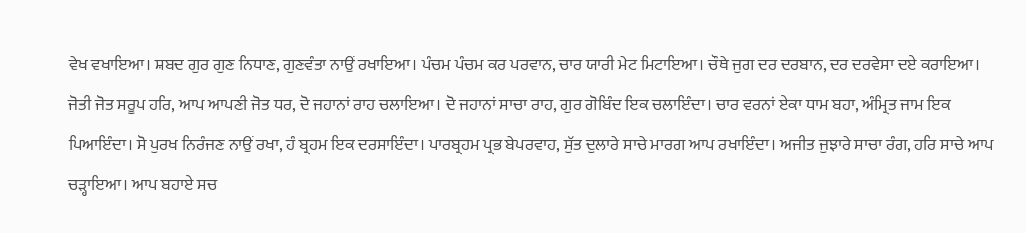ਵੇਖ ਵਖਾਇਆ। ਸ਼ਬਦ ਗੁਰ ਗੁਣ ਨਿਧਾਣ, ਗੁਣਵੰਤਾ ਨਾਉਂ ਰਖਾਇਆ। ਪੰਚਮ ਪੰਚਮ ਕਰ ਪਰਵਾਨ, ਚਾਰ ਯਾਰੀ ਮੇਟ ਮਿਟਾਇਆ। ਚੌਥੇ ਜੁਗ ਦਰ ਦਰਬਾਨ, ਦਰ ਦਰਵੇਸਾ ਦਏ ਕਰਾਇਆ। ਜੋਤੀ ਜੋਤ ਸਰੂਪ ਹਰਿ, ਆਪ ਆਪਣੀ ਜੋਤ ਧਰ, ਦੋ ਜਹਾਨਾਂ ਰਾਹ ਚਲਾਇਆ। ਦੋ ਜਹਾਨਾਂ ਸਾਚਾ ਰਾਹ, ਗੁਰ ਗੋਬਿੰਦ ਇਕ ਚਲਾਇੰਦਾ। ਚਾਰ ਵਰਨਾਂ ਏਕਾ ਧਾਮ ਬਹਾ, ਅੰਮ੍ਰਿਤ ਜਾਮ ਇਕ ਪਿਆਇੰਦਾ। ਸੋ ਪੁਰਖ ਨਿਰੰਜਣ ਨਾਉਂ ਰਖਾ, ਹੰ ਬ੍ਰਹਮ ਇਕ ਦਰਸਾਇੰਦਾ। ਪਾਰਬ੍ਰਹਮ ਪ੍ਰਭ ਬੇਪਰਵਾਹ, ਸੁੱਤ ਦੁਲਾਰੇ ਸਾਚੇ ਮਾਰਗ ਆਪ ਰਖਾਇੰਦਾ। ਅਜੀਤ ਜੁਝਾਰੇ ਸਾਚਾ ਰੰਗ, ਹਰਿ ਸਾਚੇ ਆਪ ਚੜ੍ਹਾਇਆ। ਆਪ ਬਹਾਏ ਸਚ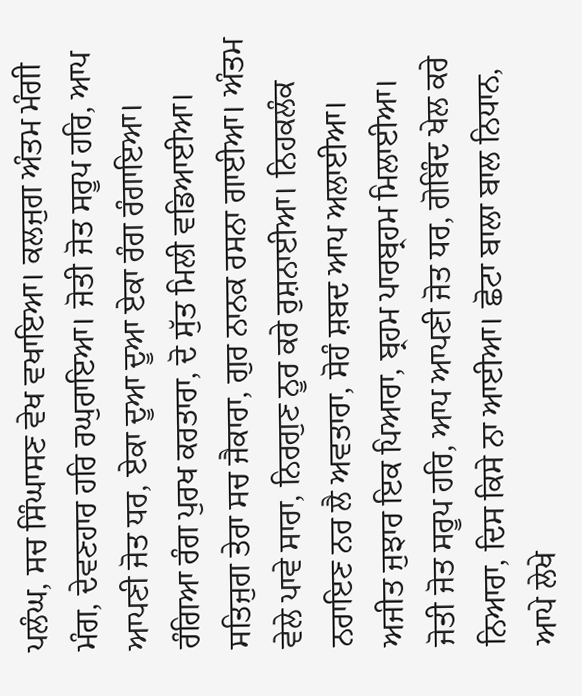ਪਲੰਘ, ਸਚ ਸਿੰਘਾਸਣ ਵੇਖ ਵਖਾਇਆ। ਕਲਜੁਗ ਅੰਤਮ ਮੰਗੀ ਮੰਗ, ਦੇਵਣਹਾਰ ਹਰਿ ਰਘੁਰਾਇਆ। ਜੋਤੀ ਜੋਤ ਸਰੂਪ ਹਰਿ, ਆਪ ਆਪਣੀ ਜੋਤ ਧਰ, ਏਕਾ ਦੂਆ ਦੂਆ ਏਕਾ ਰੰਗ ਰੰਗਾਇਆ। ਰੰਗਿਆ ਰੰਗ ਪੁਰਖ ਕਰਤਾਰਾ, ਦੋ ਸੁੱਤ ਮਿਲੀ ਵਡਿਆਈਆ। ਸਤਿਜੁਗ ਤੇਰਾ ਸਚ ਜੈਕਾਰਾ, ਗੁਰ ਨਾਨਕ ਰਸਨਾ ਗਾਈਆ। ਅੰਤਮ ਵੇਲੇ ਪਾਵੇ ਸਾਰਾ, ਨਿਰਗੁਣ ਨੂਰ ਕਰੇ ਰੁਸ਼ਨਾਈਆ। ਨਿਹਕਲੰਕ ਨਰਾਇਣ ਨਰ ਲੈ ਅਵਤਾਰਾ, ਸੋਹੰ ਸ਼ਬਦ ਆਪ ਅਲਾਈਆ। ਅਜੀਤ ਜੁਝਾਰ ਇਕ ਪਿਆਰਾ, ਬ੍ਰਹਮ ਪਾਰਬ੍ਰਹਮ ਮਿਲਾਈਆ। ਜੋਤੀ ਜੋਤ ਸਰੂਪ ਹਰਿ, ਆਪ ਆਪਣੀ ਜੋਤ ਧਰ, ਗੋਬਿੰਦ ਖੇਲ ਕਰੇ ਨਿਆਰਾ, ਦਿਸ ਕਿਸੇ ਨਾ ਆਈਆ। ਛੋਟਾ ਬਾਲਾ ਬਾਲ ਨਿਧਾਨ, ਆਪੇ ਲੇਖੇ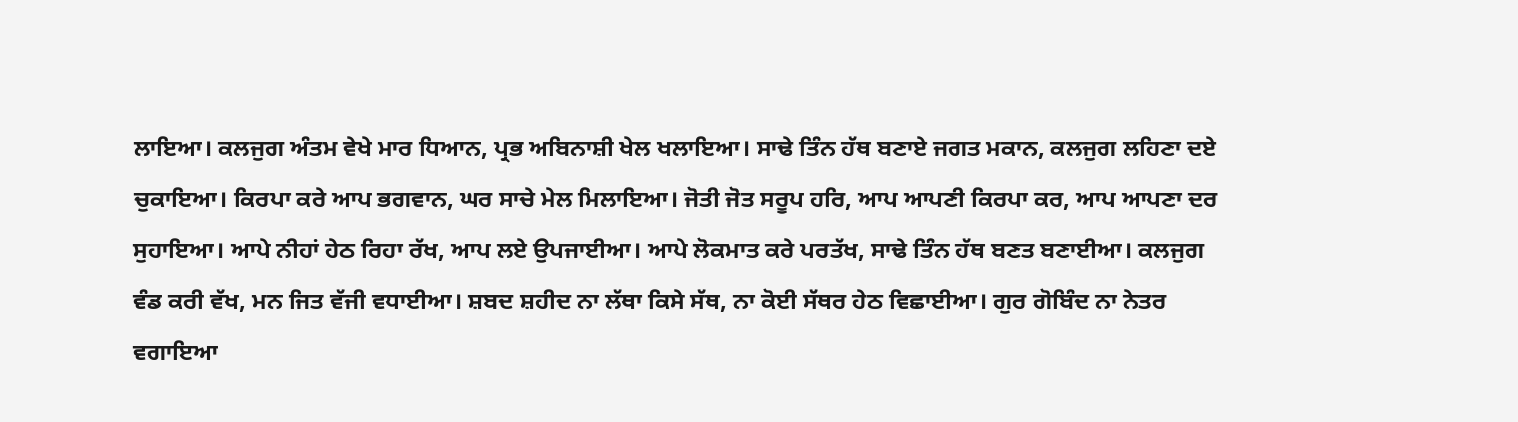ਲਾਇਆ। ਕਲਜੁਗ ਅੰਤਮ ਵੇਖੇ ਮਾਰ ਧਿਆਨ, ਪ੍ਰਭ ਅਬਿਨਾਸ਼ੀ ਖੇਲ ਖਲਾਇਆ। ਸਾਢੇ ਤਿੰਨ ਹੱਥ ਬਣਾਏ ਜਗਤ ਮਕਾਨ, ਕਲਜੁਗ ਲਹਿਣਾ ਦਏ ਚੁਕਾਇਆ। ਕਿਰਪਾ ਕਰੇ ਆਪ ਭਗਵਾਨ, ਘਰ ਸਾਚੇ ਮੇਲ ਮਿਲਾਇਆ। ਜੋਤੀ ਜੋਤ ਸਰੂਪ ਹਰਿ, ਆਪ ਆਪਣੀ ਕਿਰਪਾ ਕਰ, ਆਪ ਆਪਣਾ ਦਰ ਸੁਹਾਇਆ। ਆਪੇ ਨੀਹਾਂ ਹੇਠ ਰਿਹਾ ਰੱਖ, ਆਪ ਲਏ ਉਪਜਾਈਆ। ਆਪੇ ਲੋਕਮਾਤ ਕਰੇ ਪਰਤੱਖ, ਸਾਢੇ ਤਿੰਨ ਹੱਥ ਬਣਤ ਬਣਾਈਆ। ਕਲਜੁਗ ਵੰਡ ਕਰੀ ਵੱਖ, ਮਨ ਜਿਤ ਵੱਜੀ ਵਧਾਈਆ। ਸ਼ਬਦ ਸ਼ਹੀਦ ਨਾ ਲੱਥਾ ਕਿਸੇ ਸੱਥ, ਨਾ ਕੋਈ ਸੱਥਰ ਹੇਠ ਵਿਛਾਈਆ। ਗੁਰ ਗੋਬਿੰਦ ਨਾ ਨੇਤਰ ਵਗਾਇਆ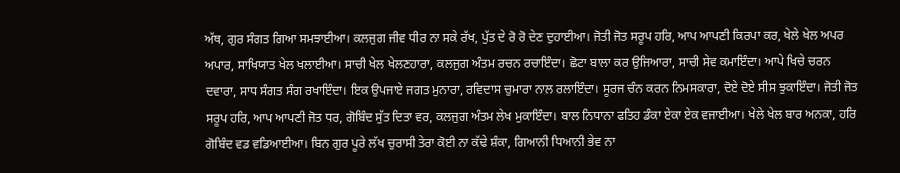ਅੱਥ, ਗੁਰ ਸੰਗਤ ਗਿਆ ਸਮਝਾਈਆ। ਕਲਜੁਗ ਜੀਵ ਧੀਰ ਨਾ ਸਕੇ ਰੱਖ, ਪੁੱਤ ਦੇ ਰੋ ਰੋ ਦੇਣ ਦੁਹਾਈਆ। ਜੋਤੀ ਜੋਤ ਸਰੂਪ ਹਰਿ, ਆਪ ਆਪਣੀ ਕਿਰਪਾ ਕਰ, ਖੇਲੇ ਖੇਲ ਅਪਰ ਅਪਾਰ, ਸਾਖਿਯਾਤ ਖੇਲ ਖਲਾਈਆ। ਸਾਚੀ ਖੇਲ ਖੇਲਣਹਾਰਾ, ਕਲਜੁਗ ਅੰਤਮ ਰਚਨ ਰਚਾਇੰਦਾ। ਛੋਟਾ ਬਾਲਾ ਕਰ ਉਜਿਆਰਾ, ਸਾਚੀ ਸੇਵ ਕਮਾਇੰਦਾ। ਆਪੇ ਖਿਚੇ ਚਰਨ ਦਵਾਰਾ, ਸਾਧ ਸੰਗਤ ਸੰਗ ਰਖਾਇੰਦਾ। ਇਕ ਉਪਜਾਏ ਜਗਤ ਮੁਨਾਰਾ, ਰਵਿਦਾਸ ਚੁਮਾਰਾ ਨਾਲ ਰਲਾਇੰਦਾ। ਸੂਰਜ ਚੰਨ ਕਰਨ ਨਿਮਸਕਾਰਾ, ਦੋਏ ਦੋਏ ਸੀਸ ਝੁਕਾਇੰਦਾ। ਜੋਤੀ ਜੋਤ ਸਰੂਪ ਹਰਿ, ਆਪ ਆਪਣੀ ਜੋਤ ਧਰ, ਗੋਬਿੰਦ ਸੁੱਤ ਦਿਤਾ ਵਰ, ਕਲਜੁਗ ਅੰਤਮ ਲੇਖ ਮੁਕਾਇੰਦਾ। ਬਾਲ ਨਿਧਾਨਾ ਫਤਿਹ ਡੰਕਾ ਏਕਾ ਏਕ ਵਜਾਈਆ। ਖੇਲੇ ਖੇਲ ਬਾਰ ਅਨਕਾ, ਹਰਿ ਗੋਬਿੰਦ ਵਡ ਵਡਿਆਈਆ। ਬਿਨ ਗੁਰ ਪੂਰੇ ਲੱਖ ਚੁਰਾਸੀ ਤੇਰਾ ਕੋਈ ਨਾ ਕੱਢੇ ਸ਼ੰਕਾ, ਗਿਆਨੀ ਧਿਆਨੀ ਭੇਵ ਨਾ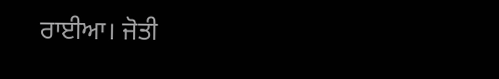ਰਾਈਆ। ਜੋਤੀ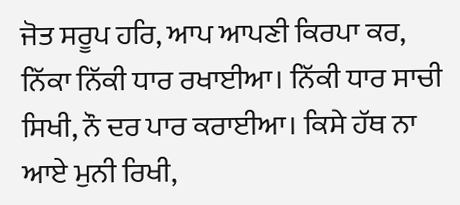ਜੋਤ ਸਰੂਪ ਹਰਿ, ਆਪ ਆਪਣੀ ਕਿਰਪਾ ਕਰ, ਨਿੱਕਾ ਨਿੱਕੀ ਧਾਰ ਰਖਾਈਆ। ਨਿੱਕੀ ਧਾਰ ਸਾਚੀ ਸਿਖੀ, ਨੌ ਦਰ ਪਾਰ ਕਰਾਈਆ। ਕਿਸੇ ਹੱਥ ਨਾ ਆਏ ਮੁਨੀ ਰਿਖੀ,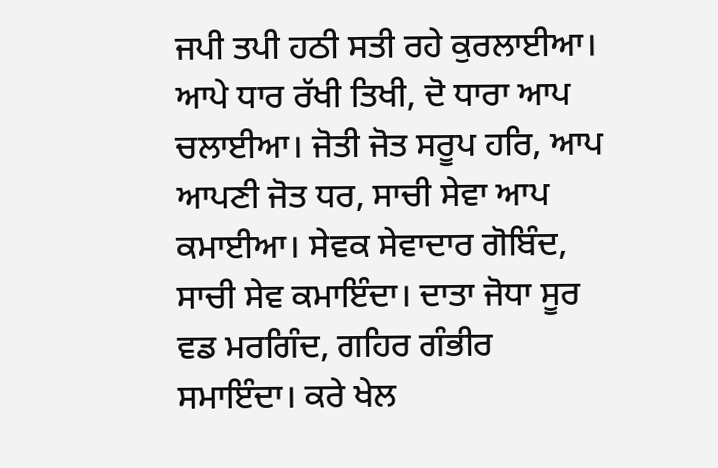ਜਪੀ ਤਪੀ ਹਠੀ ਸਤੀ ਰਹੇ ਕੁਰਲਾਈਆ। ਆਪੇ ਧਾਰ ਰੱਖੀ ਤਿਖੀ, ਦੋ ਧਾਰਾ ਆਪ ਚਲਾਈਆ। ਜੋਤੀ ਜੋਤ ਸਰੂਪ ਹਰਿ, ਆਪ ਆਪਣੀ ਜੋਤ ਧਰ, ਸਾਚੀ ਸੇਵਾ ਆਪ ਕਮਾਈਆ। ਸੇਵਕ ਸੇਵਾਦਾਰ ਗੋਬਿੰਦ, ਸਾਚੀ ਸੇਵ ਕਮਾਇੰਦਾ। ਦਾਤਾ ਜੋਧਾ ਸੂਰ ਵਡ ਮਰਗਿੰਦ, ਗਹਿਰ ਗੰਭੀਰ ਸਮਾਇੰਦਾ। ਕਰੇ ਖੇਲ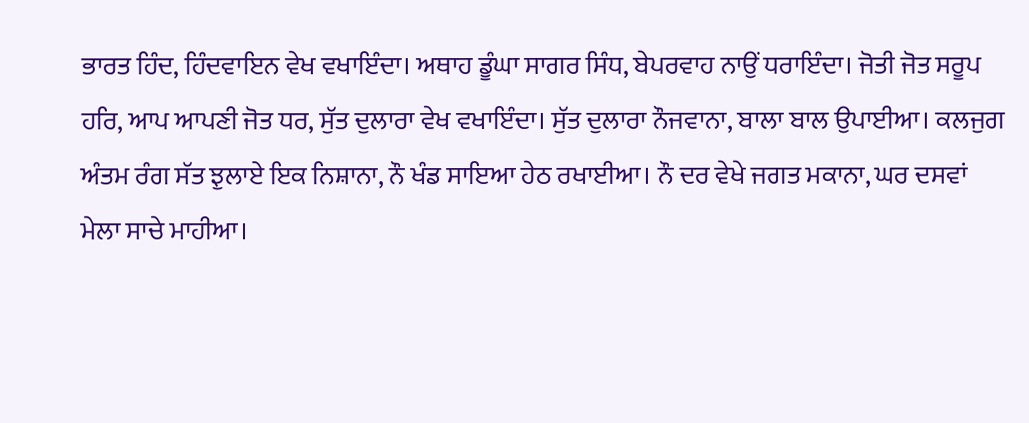ਭਾਰਤ ਹਿੰਦ, ਹਿੰਦਵਾਇਨ ਵੇਖ ਵਖਾਇੰਦਾ। ਅਥਾਹ ਡੂੰਘਾ ਸਾਗਰ ਸਿੰਧ, ਬੇਪਰਵਾਹ ਨਾਉਂ ਧਰਾਇੰਦਾ। ਜੋਤੀ ਜੋਤ ਸਰੂਪ ਹਰਿ, ਆਪ ਆਪਣੀ ਜੋਤ ਧਰ, ਸੁੱਤ ਦੁਲਾਰਾ ਵੇਖ ਵਖਾਇੰਦਾ। ਸੁੱਤ ਦੁਲਾਰਾ ਨੌਜਵਾਨਾ, ਬਾਲਾ ਬਾਲ ਉਪਾਈਆ। ਕਲਜੁਗ ਅੰਤਮ ਰੰਗ ਸੱਤ ਝੁਲਾਏ ਇਕ ਨਿਸ਼ਾਨਾ, ਨੌ ਖੰਡ ਸਾਇਆ ਹੇਠ ਰਖਾਈਆ। ਨੌ ਦਰ ਵੇਖੇ ਜਗਤ ਮਕਾਨਾ, ਘਰ ਦਸਵਾਂ ਮੇਲਾ ਸਾਚੇ ਮਾਹੀਆ।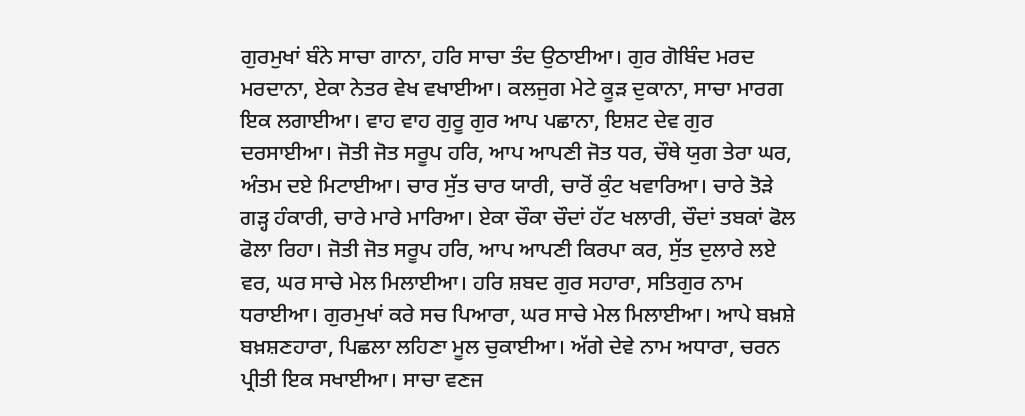ਗੁਰਮੁਖਾਂ ਬੰਨੇ ਸਾਚਾ ਗਾਨਾ, ਹਰਿ ਸਾਚਾ ਤੰਦ ਉਠਾਈਆ। ਗੁਰ ਗੋਬਿੰਦ ਮਰਦ ਮਰਦਾਨਾ, ਏਕਾ ਨੇਤਰ ਵੇਖ ਵਖਾਈਆ। ਕਲਜੁਗ ਮੇਟੇ ਕੂੜ ਦੁਕਾਨਾ, ਸਾਚਾ ਮਾਰਗ ਇਕ ਲਗਾਈਆ। ਵਾਹ ਵਾਹ ਗੁਰੂ ਗੁਰ ਆਪ ਪਛਾਨਾ, ਇਸ਼ਟ ਦੇਵ ਗੁਰ ਦਰਸਾਈਆ। ਜੋਤੀ ਜੋਤ ਸਰੂਪ ਹਰਿ, ਆਪ ਆਪਣੀ ਜੋਤ ਧਰ, ਚੌਥੇ ਯੁਗ ਤੇਰਾ ਘਰ, ਅੰਤਮ ਦਏ ਮਿਟਾਈਆ। ਚਾਰ ਸੁੱਤ ਚਾਰ ਯਾਰੀ, ਚਾਰੋਂ ਕੁੰਟ ਖਵਾਰਿਆ। ਚਾਰੇ ਤੋੜੇ ਗੜ੍ਹ ਹੰਕਾਰੀ, ਚਾਰੇ ਮਾਰੇ ਮਾਰਿਆ। ਏਕਾ ਚੌਕਾ ਚੌਦਾਂ ਹੱਟ ਖਲਾਰੀ, ਚੌਦਾਂ ਤਬਕਾਂ ਫੋਲ ਫੋਲਾ ਰਿਹਾ। ਜੋਤੀ ਜੋਤ ਸਰੂਪ ਹਰਿ, ਆਪ ਆਪਣੀ ਕਿਰਪਾ ਕਰ, ਸੁੱਤ ਦੁਲਾਰੇ ਲਏ ਵਰ, ਘਰ ਸਾਚੇ ਮੇਲ ਮਿਲਾਈਆ। ਹਰਿ ਸ਼ਬਦ ਗੁਰ ਸਹਾਰਾ, ਸਤਿਗੁਰ ਨਾਮ ਧਰਾਈਆ। ਗੁਰਮੁਖਾਂ ਕਰੇ ਸਚ ਪਿਆਰਾ, ਘਰ ਸਾਚੇ ਮੇਲ ਮਿਲਾਈਆ। ਆਪੇ ਬਖ਼ਸ਼ੇ ਬਖ਼ਸ਼ਣਹਾਰਾ, ਪਿਛਲਾ ਲਹਿਣਾ ਮੂਲ ਚੁਕਾਈਆ। ਅੱਗੇ ਦੇਵੇ ਨਾਮ ਅਧਾਰਾ, ਚਰਨ ਪ੍ਰੀਤੀ ਇਕ ਸਖਾਈਆ। ਸਾਚਾ ਵਣਜ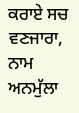ਕਰਾਏ ਸਚ ਵਣਜਾਰਾ, ਨਾਮ ਅਨਮੁੱਲਾ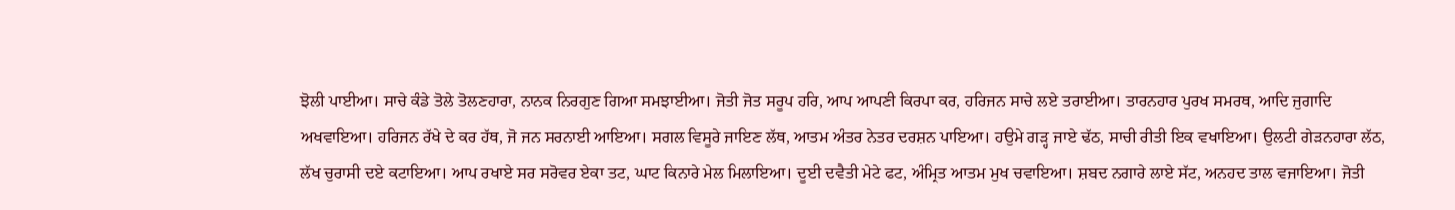ਝੋਲੀ ਪਾਈਆ। ਸਾਚੇ ਕੰਡੇ ਤੋਲੇ ਤੋਲਣਹਾਰਾ, ਨਾਨਕ ਨਿਰਗੁਣ ਗਿਆ ਸਮਝਾਈਆ। ਜੋਤੀ ਜੋਤ ਸਰੂਪ ਹਰਿ, ਆਪ ਆਪਣੀ ਕਿਰਪਾ ਕਰ, ਹਰਿਜਨ ਸਾਚੇ ਲਏ ਤਰਾਈਆ। ਤਾਰਨਹਾਰ ਪੁਰਖ ਸਮਰਥ, ਆਦਿ ਜੁਗਾਦਿ ਅਖਵਾਇਆ। ਹਰਿਜਨ ਰੱਖੇ ਦੇ ਕਰ ਹੱਥ, ਜੋ ਜਨ ਸਰਨਾਈ ਆਇਆ। ਸਗਲ ਵਿਸੂਰੇ ਜਾਇਣ ਲੱਥ, ਆਤਮ ਅੰਤਰ ਨੇਤਰ ਦਰਸ਼ਨ ਪਾਇਆ। ਹਉਮੇ ਗੜ੍ਹ ਜਾਏ ਢੱਠ, ਸਾਚੀ ਰੀਤੀ ਇਕ ਵਖਾਇਆ। ਉਲਟੀ ਗੇੜਨਹਾਰਾ ਲੱਠ, ਲੱਖ ਚੁਰਾਸੀ ਦਏ ਕਟਾਇਆ। ਆਪ ਰਖਾਏ ਸਰ ਸਰੋਵਰ ਏਕਾ ਤਟ, ਘਾਟ ਕਿਨਾਰੇ ਮੇਲ ਮਿਲਾਇਆ। ਦੂਈ ਦਵੈਤੀ ਮੇਟੇ ਫਟ, ਅੰਮ੍ਰਿਤ ਆਤਮ ਮੁਖ ਚਵਾਇਆ। ਸ਼ਬਦ ਨਗਾਰੇ ਲਾਏ ਸੱਟ, ਅਨਹਦ ਤਾਲ ਵਜਾਇਆ। ਜੋਤੀ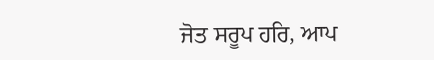ਜੋਤ ਸਰੂਪ ਹਰਿ, ਆਪ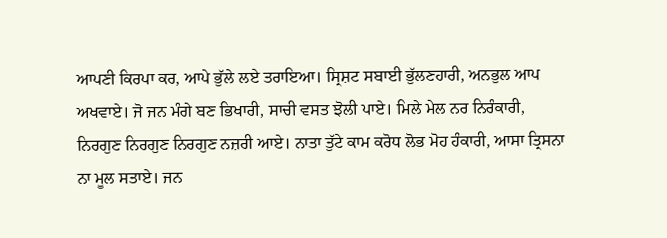ਆਪਣੀ ਕਿਰਪਾ ਕਰ, ਆਪੇ ਭੁੱਲੇ ਲਏ ਤਰਾਇਆ। ਸ੍ਰਿਸ਼ਟ ਸਬਾਈ ਭੁੱਲਣਹਾਰੀ, ਅਨਭੁਲ ਆਪ ਅਖਵਾਏ। ਜੋ ਜਨ ਮੰਗੇ ਬਣ ਭਿਖਾਰੀ, ਸਾਚੀ ਵਸਤ ਝੋਲੀ ਪਾਏ। ਮਿਲੇ ਮੇਲ ਨਰ ਨਿਰੰਕਾਰੀ, ਨਿਰਗੁਣ ਨਿਰਗੁਣ ਨਿਰਗੁਣ ਨਜ਼ਰੀ ਆਏ। ਨਾਤਾ ਤੁੱਟੇ ਕਾਮ ਕਰੋਧ ਲੋਭ ਮੋਹ ਹੰਕਾਰੀ, ਆਸਾ ਤ੍ਰਿਸਨਾ ਨਾ ਮੂਲ ਸਤਾਏ। ਜਨ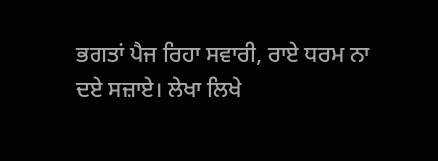ਭਗਤਾਂ ਪੈਜ ਰਿਹਾ ਸਵਾਰੀ, ਰਾਏ ਧਰਮ ਨਾ ਦਏ ਸਜ਼ਾਏ। ਲੇਖਾ ਲਿਖੇ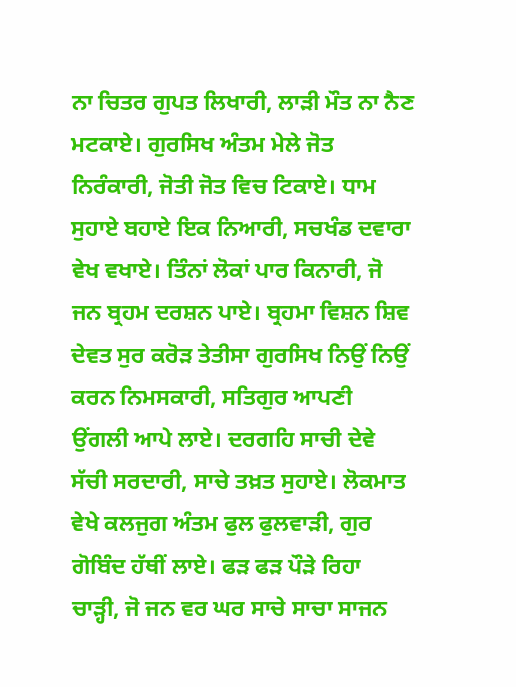ਨਾ ਚਿਤਰ ਗੁਪਤ ਲਿਖਾਰੀ, ਲਾੜੀ ਮੌਤ ਨਾ ਨੈਣ ਮਟਕਾਏ। ਗੁਰਸਿਖ ਅੰਤਮ ਮੇਲੇ ਜੋਤ ਨਿਰੰਕਾਰੀ, ਜੋਤੀ ਜੋਤ ਵਿਚ ਟਿਕਾਏ। ਧਾਮ ਸੁਹਾਏ ਬਹਾਏ ਇਕ ਨਿਆਰੀ, ਸਚਖੰਡ ਦਵਾਰਾ ਵੇਖ ਵਖਾਏ। ਤਿੰਨਾਂ ਲੋਕਾਂ ਪਾਰ ਕਿਨਾਰੀ, ਜੋ ਜਨ ਬ੍ਰਹਮ ਦਰਸ਼ਨ ਪਾਏ। ਬ੍ਰਹਮਾ ਵਿਸ਼ਨ ਸ਼ਿਵ ਦੇਵਤ ਸੁਰ ਕਰੋੜ ਤੇਤੀਸਾ ਗੁਰਸਿਖ ਨਿਉਂ ਨਿਉਂ ਕਰਨ ਨਿਮਸਕਾਰੀ, ਸਤਿਗੁਰ ਆਪਣੀ ਉਂਗਲੀ ਆਪੇ ਲਾਏ। ਦਰਗਹਿ ਸਾਚੀ ਦੇਵੇ ਸੱਚੀ ਸਰਦਾਰੀ, ਸਾਚੇ ਤਖ਼ਤ ਸੁਹਾਏ। ਲੋਕਮਾਤ ਵੇਖੇ ਕਲਜੁਗ ਅੰਤਮ ਫੁਲ ਫੁਲਵਾੜੀ, ਗੁਰ ਗੋਬਿੰਦ ਹੱਥੀਂ ਲਾਏ। ਫੜ ਫੜ ਪੌੜੇ ਰਿਹਾ ਚਾੜ੍ਹੀ, ਜੋ ਜਨ ਵਰ ਘਰ ਸਾਚੇ ਸਾਚਾ ਸਾਜਨ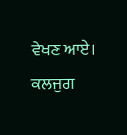ਵੇਖਣ ਆਏ। ਕਲਜੁਗ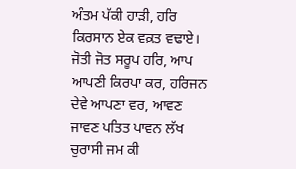ਅੰਤਮ ਪੱਕੀ ਹਾੜੀ, ਹਰਿ ਕਿਰਸਾਨ ਏਕ ਵਕ਼ਤ ਵਢਾਏ। ਜੋਤੀ ਜੋਤ ਸਰੂਪ ਹਰਿ, ਆਪ ਆਪਣੀ ਕਿਰਪਾ ਕਰ, ਹਰਿਜਨ ਦੇਵੇ ਆਪਣਾ ਵਰ, ਆਵਣ ਜਾਵਣ ਪਤਿਤ ਪਾਵਨ ਲੱਖ ਚੁਰਾਸੀ ਜਮ ਕੀ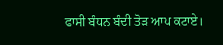ਫਾਸੀ ਬੰਧਨ ਬੰਦੀ ਤੋੜ ਆਪ ਕਟਾਏ।